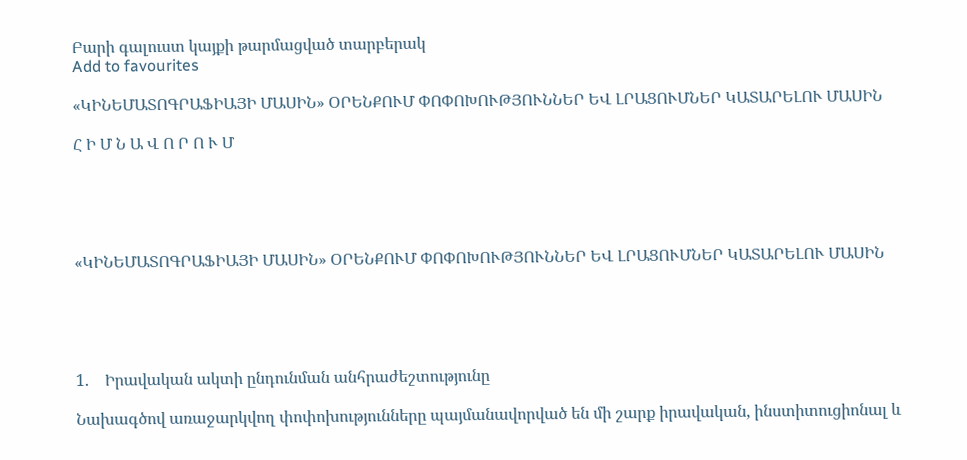Բարի գալուստ կայքի թարմացված տարբերակ
Add to favourites

«ԿԻՆԵՄԱՏՈԳՐԱՖԻԱՅԻ ՄԱՍԻՆ» ՕՐԵՆՔՈՒՄ ՓՈՓՈԽՈՒԹՅՈՒՆՆԵՐ ԵՎ ԼՐԱՑՈՒՄՆԵՐ ԿԱՏԱՐԵԼՈՒ ՄԱՍԻՆ

Հ Ի Մ Ն Ա Վ Ո Ր Ո Ւ Մ





«ԿԻՆԵՄԱՏՈԳՐԱՖԻԱՅԻ ՄԱՍԻՆ» ՕՐԵՆՔՈՒՄ ՓՈՓՈԽՈՒԹՅՈՒՆՆԵՐ ԵՎ ԼՐԱՑՈՒՄՆԵՐ ԿԱՏԱՐԵԼՈՒ ՄԱՍԻՆ





1.    Իրավական ակտի ընդունման անհրաժեշտությունը

Նախագծով առաջարկվող փոփոխությունները պայմանավորված են մի շարք իրավական, ինստիտուցիոնալ և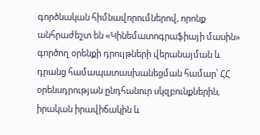գործնական հիմնավորումներով, որոնք անհրաժեշտ են «Կինեմատոգրաֆիայի մասին» գործող օրենքի դրույթների վերանայման և դրանց համապատասխանեցման համար՝ ՀՀ օրենսդրության ընդհանուր սկզբունքներին, իրական իրավիճակին և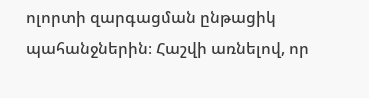ոլորտի զարգացման ընթացիկ պահանջներին։ Հաշվի առնելով, որ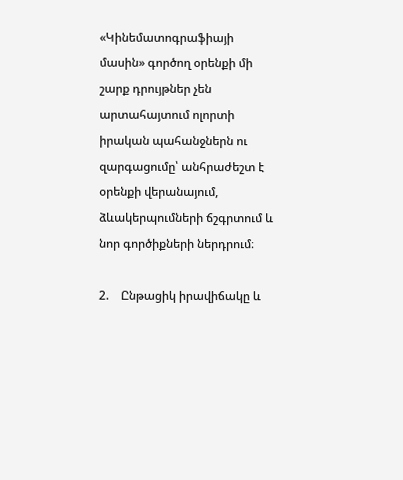«Կինեմատոգրաֆիայի մասին» գործող օրենքի մի շարք դրույթներ չեն արտահայտում ոլորտի իրական պահանջներն ու զարգացումը՝ անհրաժեշտ է օրենքի վերանայում, ձևակերպումների ճշգրտում և նոր գործիքների ներդրում։

2.    Ընթացիկ իրավիճակը և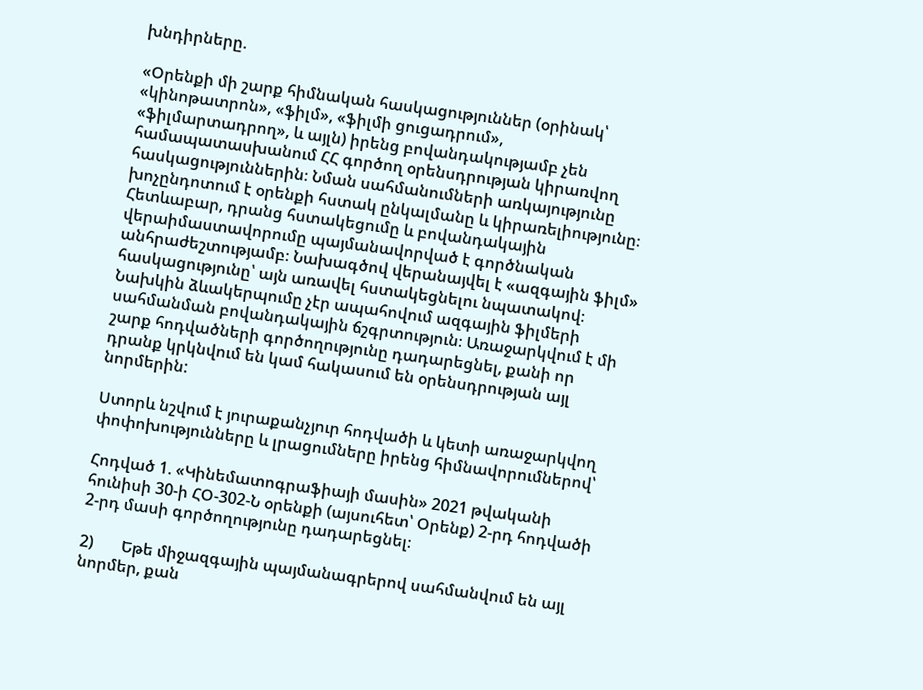խնդիրները.

«Օրենքի մի շարք հիմնական հասկացություններ (օրինակ՝ «կինոթատրոն», «ֆիլմ», «ֆիլմի ցուցադրում», «ֆիլմարտադրող», և այլն) իրենց բովանդակությամբ չեն համապատասխանում ՀՀ գործող օրենսդրության կիրառվող հասկացություններին։ Նման սահմանումների առկայությունը խոչընդոտում է օրենքի հստակ ընկալմանը և կիրառելիությունը։ Հետևաբար, դրանց հստակեցումը և բովանդակային վերաիմաստավորումը պայմանավորված է գործնական անհրաժեշտությամբ։ Նախագծով վերանայվել է «ազգային ֆիլմ» հասկացությունը՝ այն առավել հստակեցնելու նպատակով։ Նախկին ձևակերպումը չէր ապահովում ազգային ֆիլմերի սահմանման բովանդակային ճշգրտություն։ Առաջարկվում է մի շարք հոդվածների գործողությունը դադարեցնել, քանի որ դրանք կրկնվում են կամ հակասում են օրենսդրության այլ նորմերին:

Ստորև նշվում է յուրաքանչյուր հոդվածի և կետի առաջարկվող փոփոխությունները և լրացումները իրենց հիմնավորումներով՝

Հոդված 1. «Կինեմատոգրաֆիայի մասին» 2021 թվականի հունիսի 30-ի ՀՕ-302-Ն օրենքի (այսուհետ՝ Օրենք) 2-րդ հոդվածի 2-րդ մասի գործողությունը դադարեցնել։

2)       Եթե միջազգային պայմանագրերով սահմանվում են այլ նորմեր, քան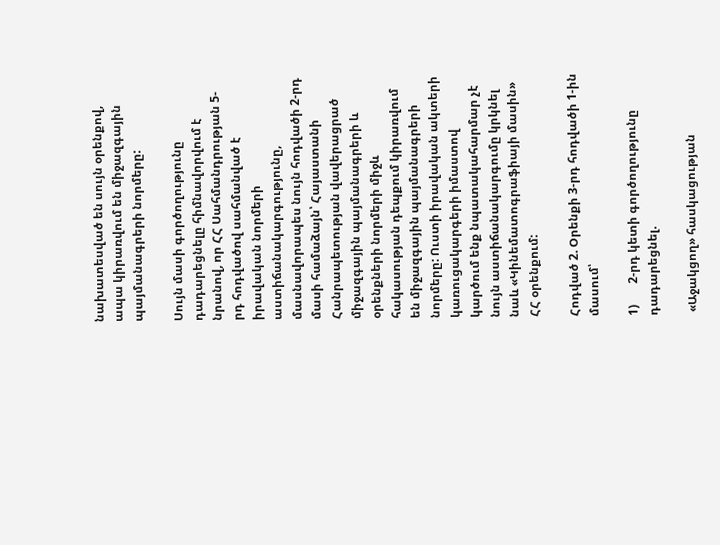նախատեսված են սույն օրենքով, ապա կիրառվում են միջազգային պայմանագրերի նորմերը:

Սույն մասի գործողությունը դադարեցնելը հիմնավորվում է նրանով, որ ՀՀ Սահմանդրության 5-րդ հոդվածով սահմանված է իրավական նորմերի աստիճանակարգությունը, մասնավորապես նույն հոդվածի 2-րդ մասի համաձայն՝ Հայաստանի Հանրապետության վավերացրած միջազգային պայմանագրերի և օրենքների նորմերի միջև հակասության դեպքում կիրառվում են միջազգային պայմանագրերի նորմերը: Ուստի իրավական ակտերի կառուցակարգերի իմաստով կարծում ենք նպատակահարմար չէ նույն աստիճանակարգումը կրկնել նաև «Կինեմատոգրաֆիայի մասին» ՀՀ օրենքում:

Հոդված 2. Օրենքի 3-րդ հոդվածի 1-ին մասում՝

1)       2-րդ կետի գործողությունը դադարեցնել.

 «Աջակցող» հասկացության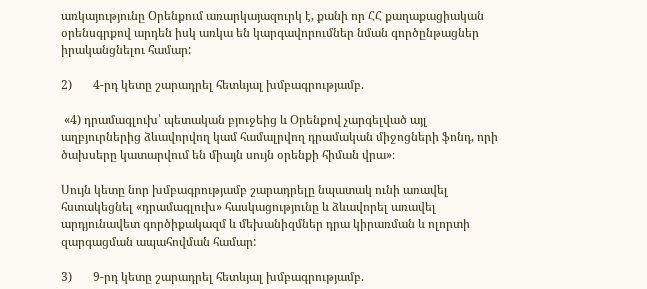առկայությունը Օրենքում առարկայազուրկ է, քանի որ ՀՀ քաղաքացիական օրենսգրքով արդեն իսկ առկա են կարգավորումներ նման գործընթացներ իրականցնելու համար:

2)       4-րդ կետը շարադրել հետևյալ խմբագրությամբ.

 «4) դրամագլուխ՝ պետական բյուջեից և Օրենքով չարգելված այլ աղբյուրներից ձևավորվող կամ համալրվող դրամական միջոցների ֆոնդ, որի ծախսերը կատարվում են միայն սույն օրենքի հիման վրա»։

Սույն կետը նոր խմբագրությամբ շարադրելը նպատակ ունի առավել հստակեցնել «դրամագլուխ» հասկացությունը և ձևավորել առավել արդյունավետ գործիքակազմ և մեխանիզմներ դրա կիրառման և ոլորտի զարգացման ապահովման համար:

3)       9-րդ կետը շարադրել հետևյալ խմբագրությամբ.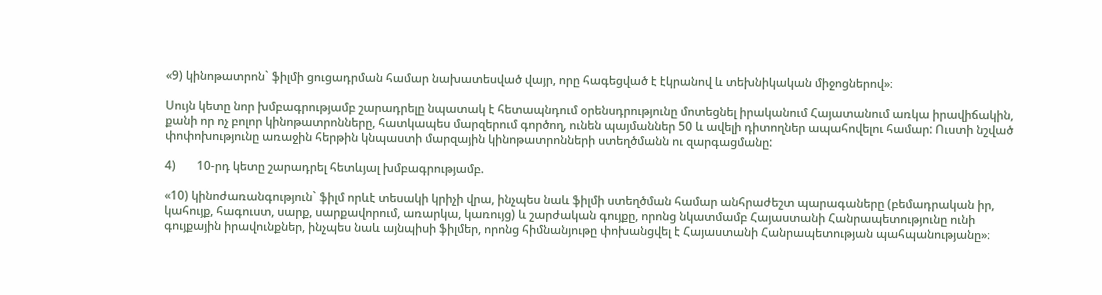«9) կինոթատրոն` ֆիլմի ցուցադրման համար նախատեսված վայր, որը հագեցված է էկրանով և տեխնիկական միջոցներով»։

Սույն կետը նոր խմբագրությամբ շարադրելը նպատակ է հետապնդում օրենսդրությունը մոտեցնել իրականում Հայատանում առկա իրավիճակին, քանի որ ոչ բոլոր կինոթատրոնները, հատկապես մարզերում գործող, ունեն պայմաններ 50 և ավելի դիտողներ ապահովելու համար: Ուստի նշված փոփոխությունը առաջին հերթին կնպաստի մարզային կինոթատրոնների ստեղծմանն ու զարգացմանը:

4)       10-րդ կետը շարադրել հետևյալ խմբագրությամբ.

«10) կինոժառանգություն` ֆիլմ որևէ տեսակի կրիչի վրա, ինչպես նաև ֆիլմի ստեղծման համար անհրաժեշտ պարագաները (բեմադրական իր, կահույք, հագուստ, սարք, սարքավորում, առարկա, կառույց) և շարժական գույքը, որոնց նկատմամբ Հայաստանի Հանրապետությունը ունի գույքային իրավունքներ, ինչպես նաև այնպիսի ֆիլմեր, որոնց հիմնանյութը փոխանցվել է Հայաստանի Հանրապետության պահպանությանը»։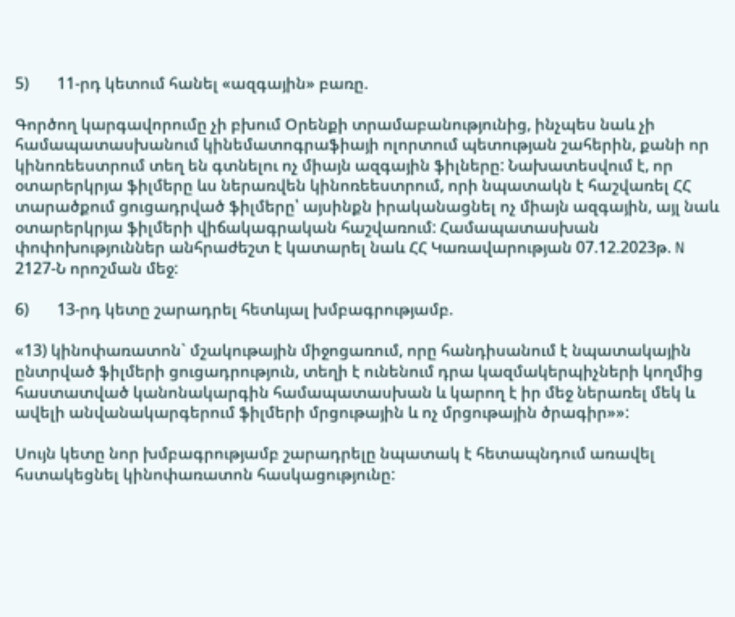5)       11-րդ կետում հանել «ազգային» բառը.

Գործող կարգավորումը չի բխում Օրենքի տրամաբանությունից, ինչպես նաև չի համապատասխանում կինեմատոգրաֆիայի ոլորտում պետության շահերին, քանի որ կինոռեեստրում տեղ են գտնելու ոչ միայն ազգային ֆիլները: Նախատեսվում է, որ օտարերկրյա ֆիլմերը ևս ներառվեն կինոռեեստրում, որի նպատակն է հաշվառել ՀՀ տարածքում ցուցադրված ֆիլմերը՝ այսինքն իրականացնել ոչ միայն ազգային, այլ նաև օտարերկրյա ֆիլմերի վիճակագրական հաշվառում: Համապատասխան փոփոխություններ անհրաժեշտ է կատարել նաև ՀՀ Կառավարության 07.12.2023թ. N 2127-Ն որոշման մեջ:

6)       13-րդ կետը շարադրել հետևյալ խմբագրությամբ.

«13) կինոփառատոն` մշակութային միջոցառում, որը հանդիսանում է նպատակային ընտրված ֆիլմերի ցուցադրություն, տեղի է ունենում դրա կազմակերպիչների կողմից հաստատված կանոնակարգին համապատասխան և կարող է իր մեջ ներառել մեկ և ավելի անվանակարգերում ֆիլմերի մրցութային և ոչ մրցութային ծրագիր»»:

Սույն կետը նոր խմբագրությամբ շարադրելը նպատակ է հետապնդում առավել հստակեցնել կինոփառատոն հասկացությունը: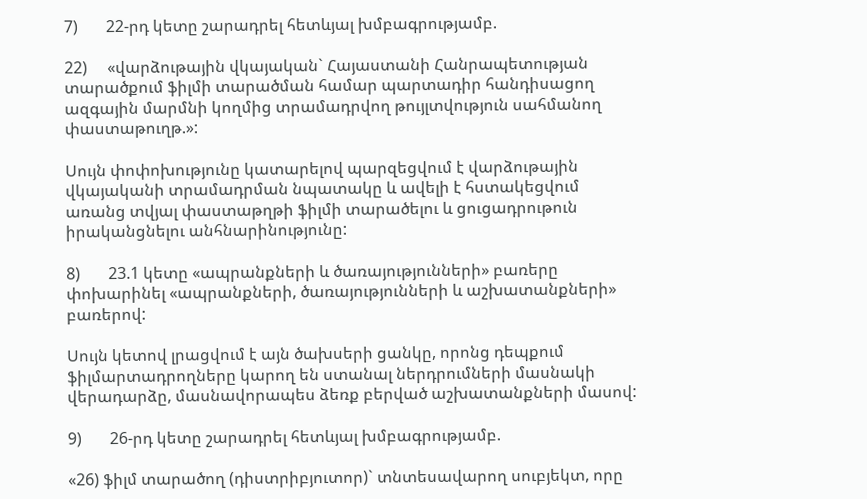7)       22-րդ կետը շարադրել հետևյալ խմբագրությամբ.

22)     «վարձութային վկայական` Հայաստանի Հանրապետության տարածքում ֆիլմի տարածման համար պարտադիր հանդիսացող ազգային մարմնի կողմից տրամադրվող թույլտվություն սահմանող փաստաթուղթ.»:

Սույն փոփոխությունը կատարելով պարզեցվում է վարձութային վկայականի տրամադրման նպատակը և ավելի է հստակեցվում առանց տվյալ փաստաթղթի ֆիլմի տարածելու և ցուցադրութուն իրականցնելու անհնարինությունը:

8)       23.1 կետը «ապրանքների և ծառայությունների» բառերը փոխարինել «ապրանքների, ծառայությունների և աշխատանքների» բառերով:

Սույն կետով լրացվում է այն ծախսերի ցանկը, որոնց դեպքում ֆիլմարտադրողները կարող են ստանալ ներդրումների մասնակի վերադարձը, մասնավորապես ձեռք բերված աշխատանքների մասով:

9)       26-րդ կետը շարադրել հետևյալ խմբագրությամբ.

«26) ֆիլմ տարածող (դիստրիբյուտոր)` տնտեսավարող սուբյեկտ, որը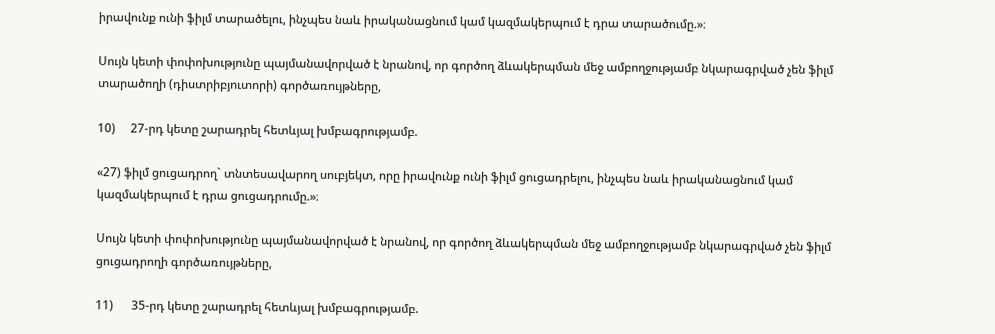իրավունք ունի ֆիլմ տարածելու, ինչպես նաև իրականացնում կամ կազմակերպում է դրա տարածումը.»։

Սույն կետի փոփոխությունը պայմանավորված է նրանով, որ գործող ձևակերպման մեջ ամբողջությամբ նկարագրված չեն ֆիլմ տարածողի (դիստրիբյուտորի) գործառույթները,

10)     27-րդ կետը շարադրել հետևյալ խմբագրությամբ.

«27) ֆիլմ ցուցադրող` տնտեսավարող սուբյեկտ, որը իրավունք ունի ֆիլմ ցուցադրելու, ինչպես նաև իրականացնում կամ կազմակերպում է դրա ցուցադրումը.»։

Սույն կետի փոփոխությունը պայմանավորված է նրանով, որ գործող ձևակերպման մեջ ամբողջությամբ նկարագրված չեն ֆիլմ ցուցադրողի գործառույթները,

11)      35-րդ կետը շարադրել հետևյալ խմբագրությամբ.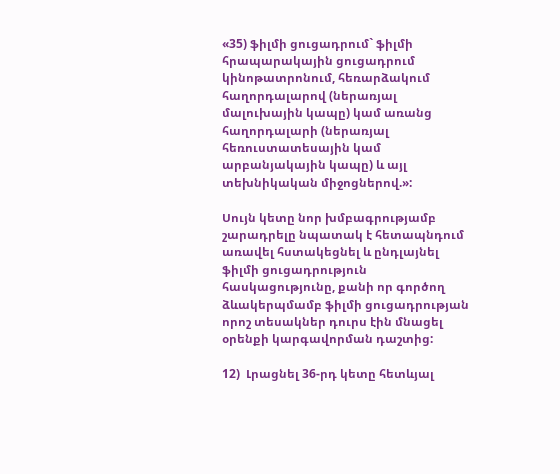«35) ֆիլմի ցուցադրում` ֆիլմի հրապարակային ցուցադրում կինոթատրոնում, հեռարձակում հաղորդալարով (ներառյալ մալուխային կապը) կամ առանց հաղորդալարի (ներառյալ հեռուստատեսային կամ արբանյակային կապը) և այլ տեխնիկական միջոցներով.»:

Սույն կետը նոր խմբագրությամբ շարադրելը նպատակ է հետապնդում առավել հստակեցնել և ընդլայնել ֆիլմի ցուցադրություն հասկացությունը, քանի որ գործող ձևակերպմամբ ֆիլմի ցուցադրության որոշ տեսակներ դուրս էին մնացել օրենքի կարգավորման դաշտից:

12)  Լրացնել 36-րդ կետը հետևյալ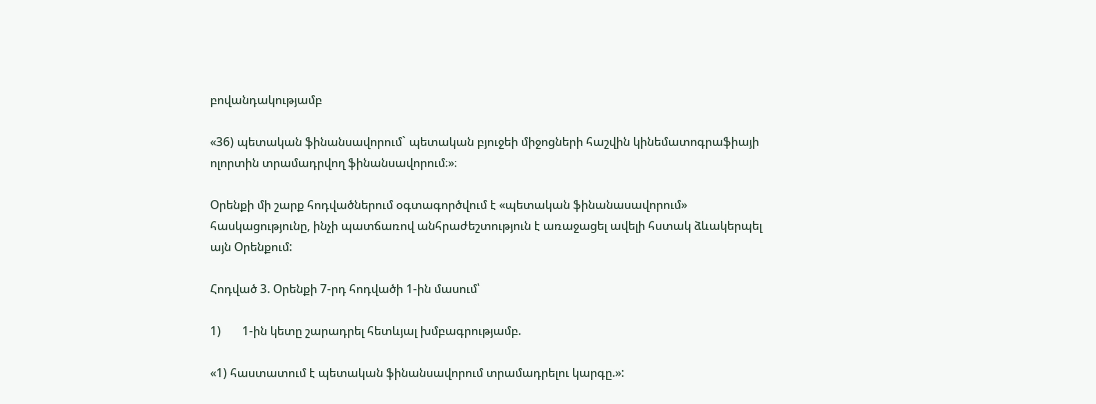բովանդակությամբ

«36) պետական ֆինանսավորում` պետական բյուջեի միջոցների հաշվին կինեմատոգրաֆիայի ոլորտին տրամադրվող ֆինանսավորում։»։

Օրենքի մի շարք հոդվածներում օգտագործվում է «պետական ֆինանասավորում» հասկացությունը, ինչի պատճառով անհրաժեշտություն է առաջացել ավելի հստակ ձևակերպել այն Օրենքում:

Հոդված 3. Օրենքի 7-րդ հոդվածի 1-ին մասում՝

1)       1-ին կետը շարադրել հետևյալ խմբագրությամբ.

«1) հաստատում է պետական ֆինանսավորում տրամադրելու կարգը.»: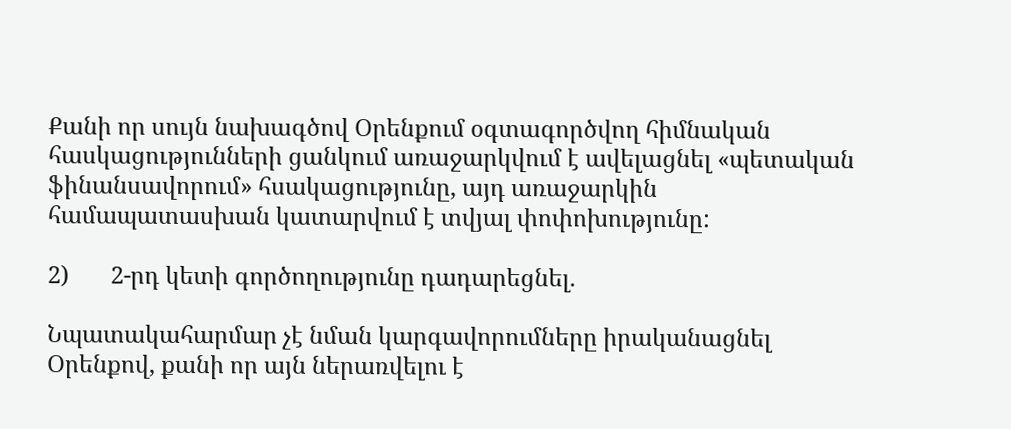Քանի որ սույն նախագծով Օրենքում օգտագործվող հիմնական հասկացությունների ցանկում առաջարկվում է ավելացնել «պետական ֆինանսավորում» հսակացությունը, այդ առաջարկին համապատասխան կատարվում է տվյալ փոփոխությունը:

2)       2-րդ կետի գործողությունը դադարեցնել.

Նպատակահարմար չէ նման կարգավորումները իրականացնել Օրենքով, քանի որ այն ներառվելու է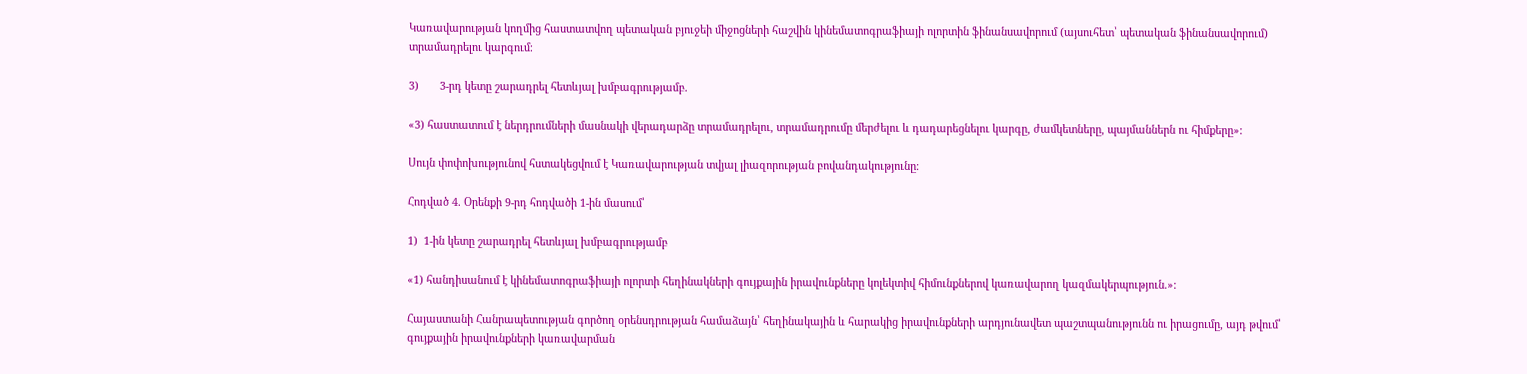Կառավարության կողմից հաստատվող պետական բյուջեի միջոցների հաշվին կինեմատոգրաֆիայի ոլորտին ֆինանսավորում (այսուհետ՝ պետական ֆինանսավորում) տրամադրելու կարգում։

3)       3-րդ կետը շարադրել հետևյալ խմբագրությամբ.

«3) հաստատում է ներդրումների մասնակի վերադարձը տրամադրելու, տրամադրումը մերժելու և դադարեցնելու կարգը, ժամկետները, պայմաններն ու հիմքերը»:

Սույն փոփոխությունով հստակեցվում է Կառավարության տվյալ լիազորության բովանդակությունը։

Հոդված 4. Օրենքի 9-րդ հոդվածի 1-ին մասում՝

1)  1-ին կետը շարադրել հետևյալ խմբագրությամբ

«1) հանդիսանում է կինեմատոգրաֆիայի ոլորտի հեղինակների գույքային իրավունքները կոլեկտիվ հիմունքներով կառավարող կազմակերպություն.»:

Հայաստանի Հանրապետության գործող օրենսդրության համաձայն՝ հեղինակային և հարակից իրավունքների արդյունավետ պաշտպանությունն ու իրացումը, այդ թվում՝ գույքային իրավունքների կառավարման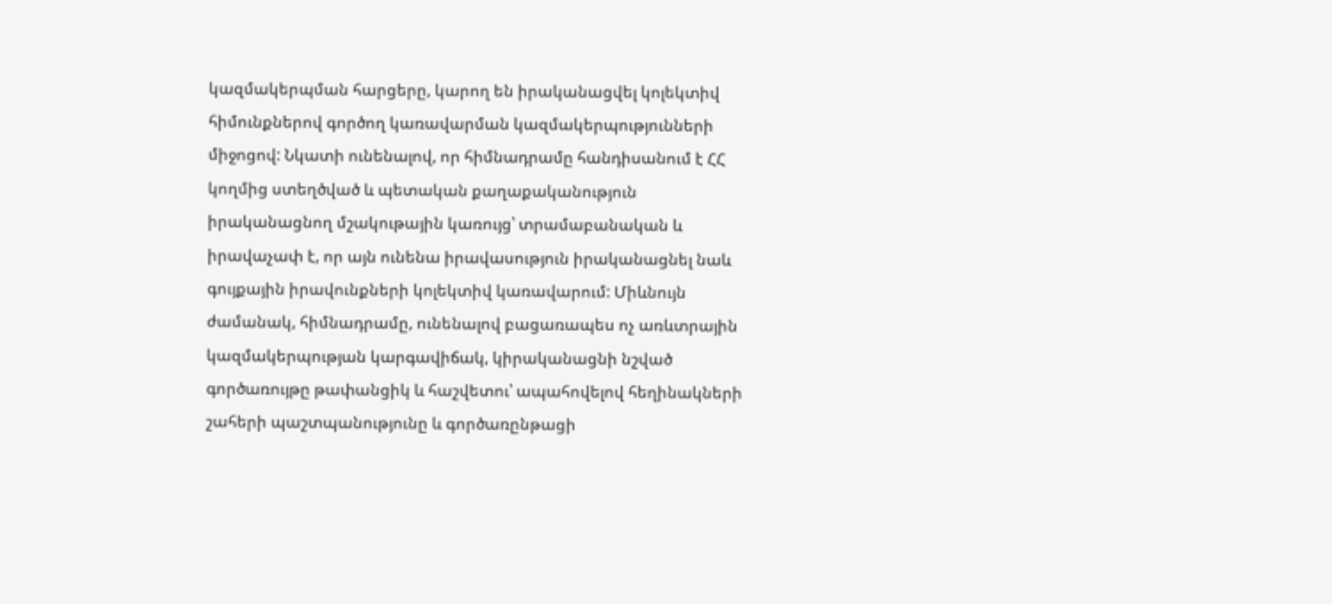կազմակերպման հարցերը, կարող են իրականացվել կոլեկտիվ հիմունքներով գործող կառավարման կազմակերպությունների միջոցով: Նկատի ունենալով, որ հիմնադրամը հանդիսանում է ՀՀ կողմից ստեղծված և պետական քաղաքականություն իրականացնող մշակութային կառույց՝ տրամաբանական և իրավաչափ է, որ այն ունենա իրավասություն իրականացնել նաև գույքային իրավունքների կոլեկտիվ կառավարում: Միևնույն ժամանակ, հիմնադրամը, ունենալով բացառապես ոչ առևտրային կազմակերպության կարգավիճակ, կիրականացնի նշված գործառույթը թափանցիկ և հաշվետու՝ ապահովելով հեղինակների շահերի պաշտպանությունը և գործառընթացի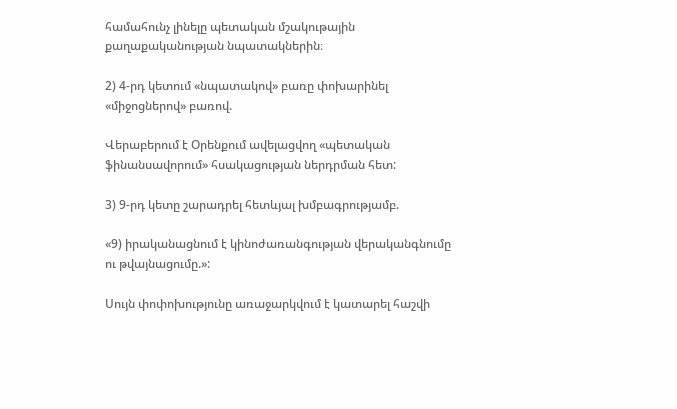համահունչ լինելը պետական մշակութային քաղաքականության նպատակներին։

2) 4-րդ կետում «նպատակով» բառը փոխարինել «միջոցներով» բառով.

Վերաբերում է Օրենքում ավելացվող «պետական ֆինանսավորում» հսակացության ներդրման հետ:

3) 9-րդ կետը շարադրել հետևյալ խմբագրությամբ.

«9) իրականացնում է կինոժառանգության վերականգնումը ու թվայնացումը.»:

Սույն փոփոխությունը առաջարկվում է կատարել հաշվի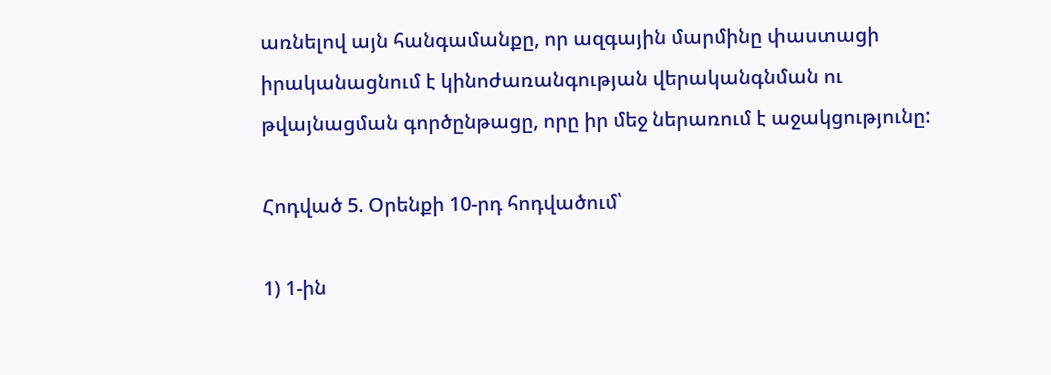առնելով այն հանգամանքը, որ ազգային մարմինը փաստացի իրականացնում է կինոժառանգության վերականգնման ու թվայնացման գործընթացը, որը իր մեջ ներառում է աջակցությունը:

Հոդված 5. Օրենքի 10-րդ հոդվածում՝

1) 1-ին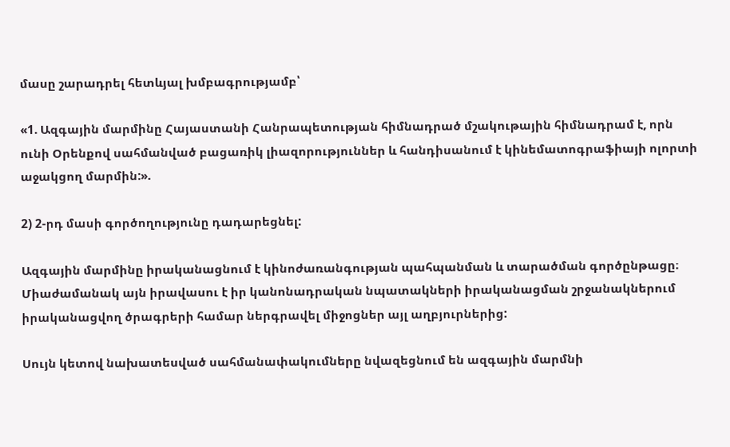մասը շարադրել հետևյալ խմբագրությամբ՝

«1. Ազգային մարմինը Հայաստանի Հանրապետության հիմնադրած մշակութային հիմնադրամ է, որն ունի Օրենքով սահմանված բացառիկ լիազորություններ և հանդիսանում է կինեմատոգրաֆիայի ոլորտի աջակցող մարմին:».

2) 2-րդ մասի գործողությունը դադարեցնել:

Ազգային մարմինը իրականացնում է կինոժառանգության պահպանման և տարածման գործընթացը։ Միաժամանակ այն իրավասու է իր կանոնադրական նպատակների իրականացման շրջանակներում իրականացվող ծրագրերի համար ներգրավել միջոցներ այլ աղբյուրներից:

Սույն կետով նախատեսված սահմանափակումները նվազեցնում են ազգային մարմնի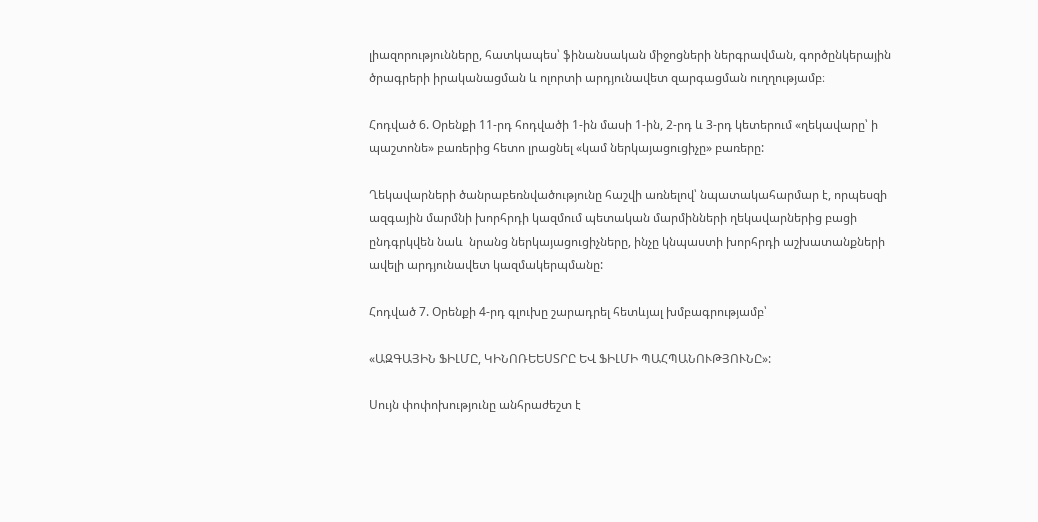լիազորությունները, հատկապես՝ ֆինանսական միջոցների ներգրավման, գործընկերային ծրագրերի իրականացման և ոլորտի արդյունավետ զարգացման ուղղությամբ։

Հոդված 6. Օրենքի 11-րդ հոդվածի 1-ին մասի 1-ին, 2-րդ և 3-րդ կետերում «ղեկավարը՝ ի պաշտոնե» բառերից հետո լրացնել «կամ ներկայացուցիչը» բառերը:

Ղեկավարների ծանրաբեռնվածությունը հաշվի առնելով՝ նպատակահարմար է, որպեսզի ազգային մարմնի խորհրդի կազմում պետական մարմինների ղեկավարներից բացի ընդգրկվեն նաև  նրանց ներկայացուցիչները, ինչը կնպաստի խորհրդի աշխատանքների ավելի արդյունավետ կազմակերպմանը:

Հոդված 7. Օրենքի 4-րդ գլուխը շարադրել հետևյալ խմբագրությամբ՝

«ԱԶԳԱՅԻՆ ՖԻԼՄԸ, ԿԻՆՈՌԵԵՍՏՐԸ ԵՎ ՖԻԼՄԻ ՊԱՀՊԱՆՈՒԹՅՈՒՆԸ»:

Սույն փոփոխությունը անհրաժեշտ է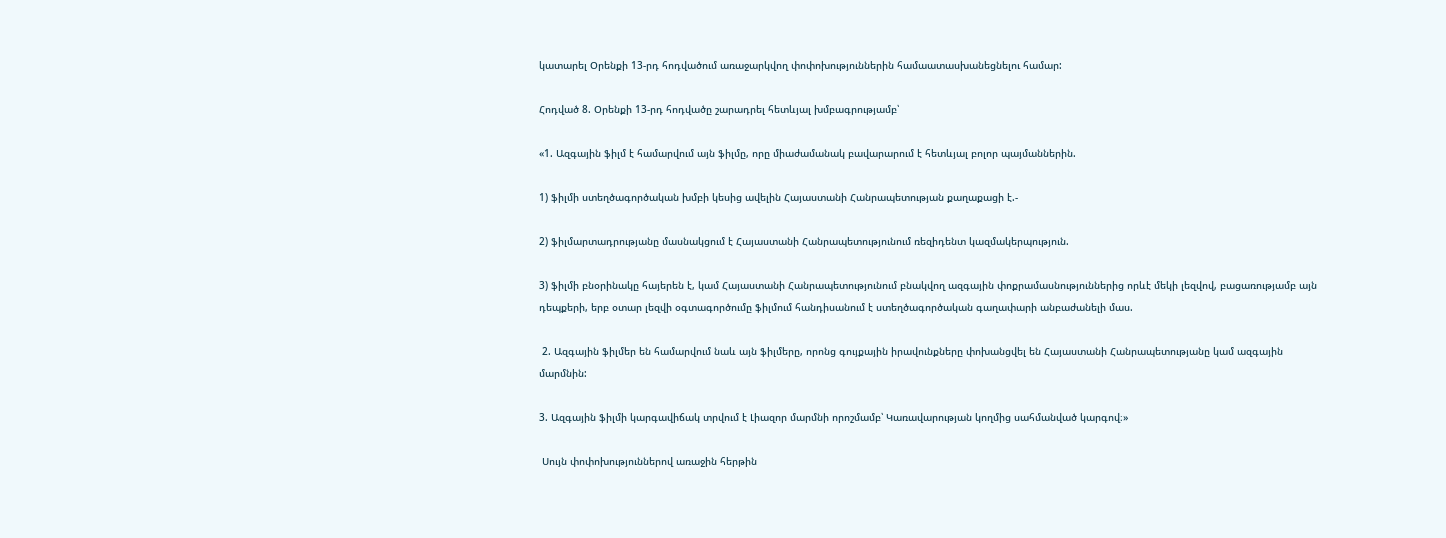կատարել Օրենքի 13-րդ հոդվածում առաջարկվող փոփոխություններին համաատասխանեցնելու համար:

Հոդված 8. Օրենքի 13-րդ հոդվածը շարադրել հետևյալ խմբագրությամբ՝

«1. Ազգային ֆիլմ է համարվում այն ֆիլմը, որը միաժամանակ բավարարում է հետևյալ բոլոր պայմաններին.

1) ֆիլմի ստեղծագործական խմբի կեսից ավելին Հայաստանի Հանրապետության քաղաքացի է.-

2) ֆիլմարտադրությանը մասնակցում է Հայաստանի Հանրապետությունում ռեզիդենտ կազմակերպություն.

3) ֆիլմի բնօրինակը հայերեն է, կամ Հայաստանի Հանրապետությունում բնակվող ազգային փոքրամասնություններից որևէ մեկի լեզվով, բացառությամբ այն դեպքերի, երբ օտար լեզվի օգտագործումը ֆիլմում հանդիսանում է ստեղծագործական գաղափարի անբաժանելի մաս.

 2. Ազգային ֆիլմեր են համարվում նաև այն ֆիլմերը, որոնց գույքային իրավունքները փոխանցվել են Հայաստանի Հանրապետությանը կամ ազգային մարմնին:

3. Ազգային ֆիլմի կարգավիճակ տրվում է Լիազոր մարմնի որոշմամբ՝ Կառավարության կողմից սահմանված կարգով։»

 Սույն փոփոխություններով առաջին հերթին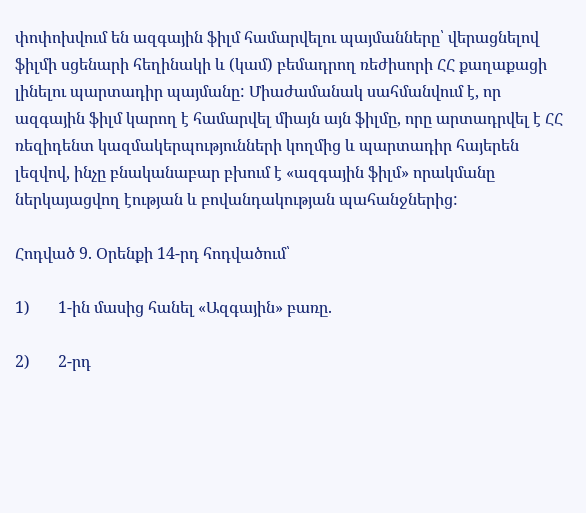փոփոխվում են ազգային ֆիլմ համարվելու պայմանները՝ վերացնելով ֆիլմի սցենարի հեղինակի և (կամ) բեմադրող ռեժիսորի ՀՀ քաղաքացի լինելու պարտադիր պայմանը: Միաժամանակ սահմանվում է, որ ազգային ֆիլմ կարող է համարվել միայն այն ֆիլմը, որը արտադրվել է ՀՀ ռեզիդենտ կազմակերպությունների կողմից և պարտադիր հայերեն լեզվով, ինչը բնականաբար բխում է «ազգային ֆիլմ» որակմանը ներկայացվող էության և բովանդակության պահանջներից:

Հոդված 9. Օրենքի 14-րդ հոդվածում՝

1)       1-ին մասից հանել «Ազգային» բառը.

2)       2-րդ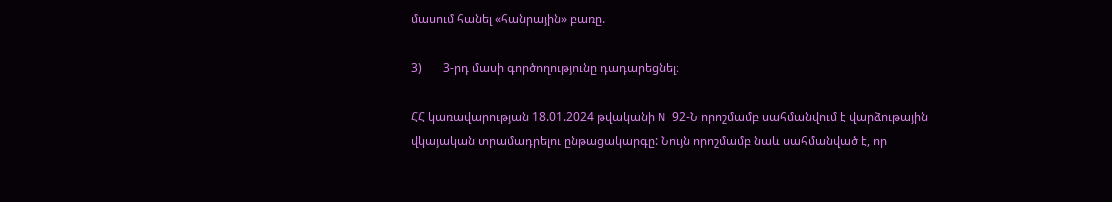մասում հանել «հանրային» բառը.

3)       3-րդ մասի գործողությունը դադարեցնել։

ՀՀ կառավարության 18.01.2024 թվականի N 92-Ն որոշմամբ սահմանվում է վարձութային վկայական տրամադրելու ընթացակարգը: Նույն որոշմամբ նաև սահմանված է, որ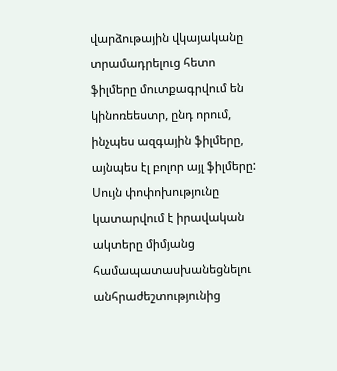վարձութային վկայականը տրամադրելուց հետո ֆիլմերը մուտքագրվում են կինոռեեստր, ընդ որում, ինչպես ազգային ֆիլմերը, այնպես էլ բոլոր այլ ֆիլմերը: Սույն փոփոխությունը կատարվում է իրավական ակտերը միմյանց  համապատասխանեցնելու անհրաժեշտությունից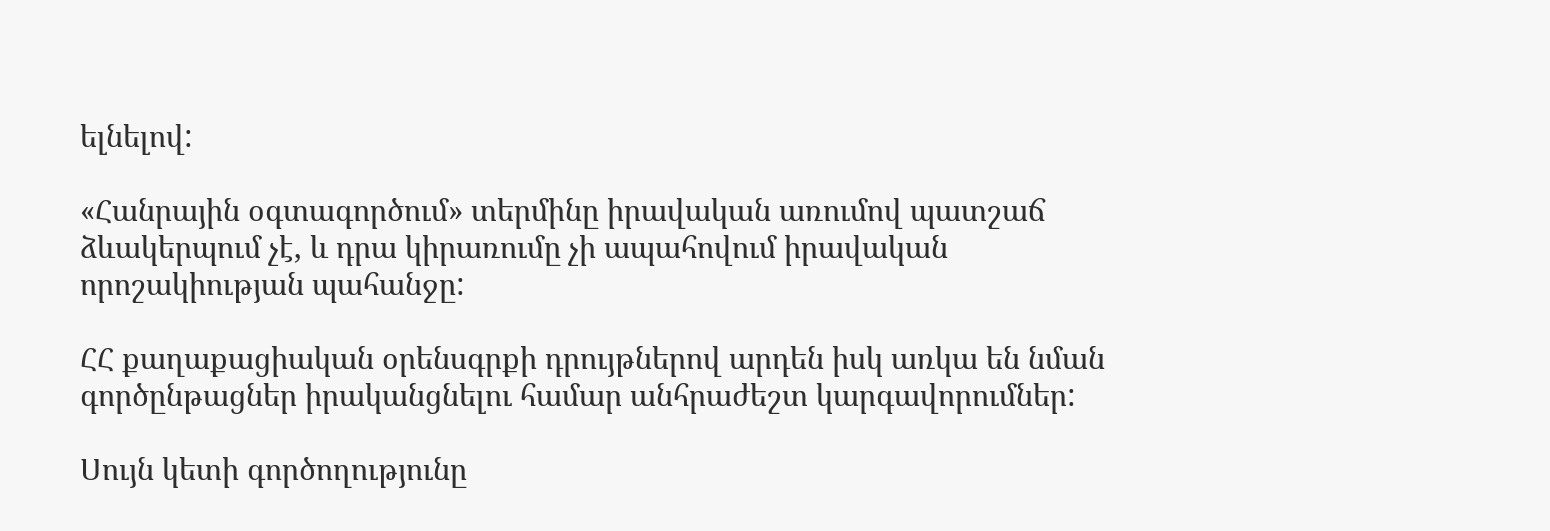ելնելով:

«Հանրային օգտագործում» տերմինը իրավական առումով պատշաճ ձևակերպում չէ, և դրա կիրառումը չի ապահովում իրավական որոշակիության պահանջը:

ՀՀ քաղաքացիական օրենսգրքի դրույթներով արդեն իսկ առկա են նման գործընթացներ իրականցնելու համար անհրաժեշտ կարգավորումներ:

Սույն կետի գործողությունը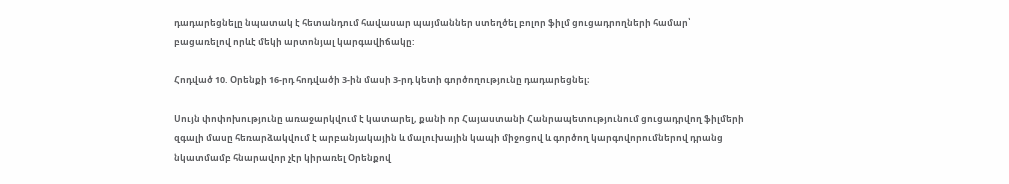դադարեցնելը նպատակ է հետանդում հավասար պայմաններ ստեղծել բոլոր ֆիլմ ցուցադրողների համար՝ բացառելով որևէ մեկի արտոնյալ կարգավիճակը:

Հոդված 10. Օրենքի 16-րդ հոդվածի 3-ին մասի 3-րդ կետի գործողությունը դադարեցնել։

Սույն փոփոխությունը առաջարկվում է կատարել, քանի որ Հայաստանի Հանրապետությունում ցուցադրվող ֆիլմերի զգալի մասը հեռարձակվում է արբանյակային և մալուխային կապի միջոցով և գործող կարգովորումներով դրանց նկատմամբ հնարավոր չէր կիրառել Օրենքով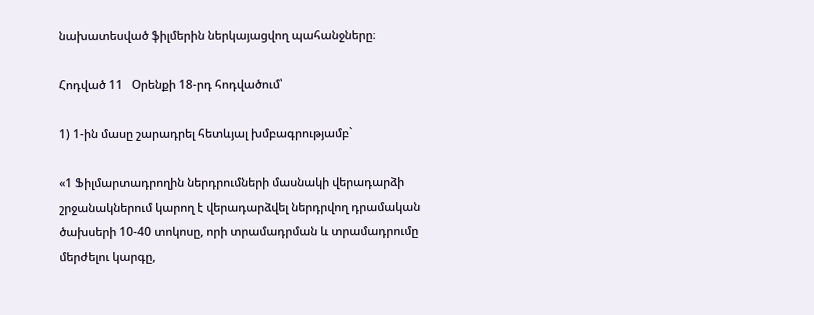նախատեսված ֆիլմերին ներկայացվող պահանջները։

Հոդված 11   Օրենքի 18-րդ հոդվածում՝

1) 1-ին մասը շարադրել հետևյալ խմբագրությամբ`

«1 Ֆիլմարտադրողին ներդրումների մասնակի վերադարձի շրջանակներում կարող է վերադարձվել ներդրվող դրամական ծախսերի 10-40 տոկոսը, որի տրամադրման և տրամադրումը մերժելու կարգը,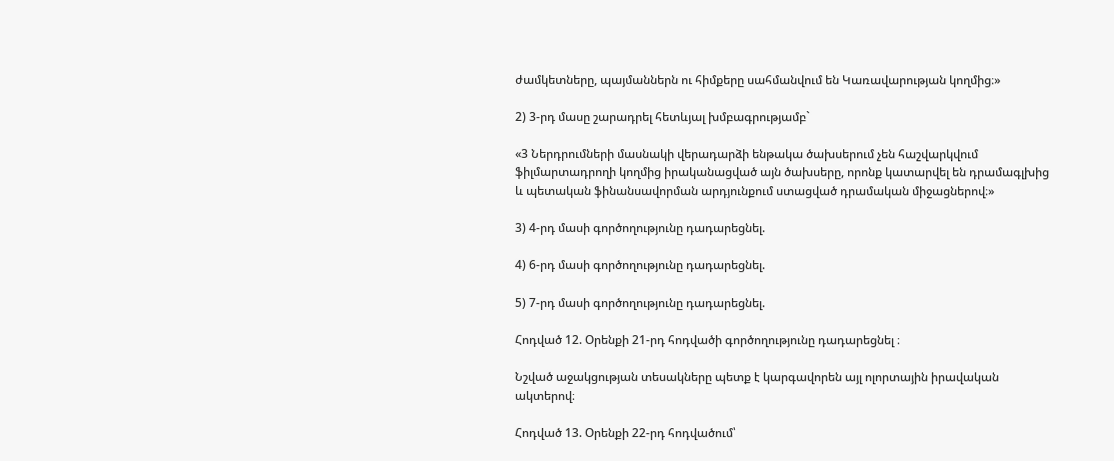ժամկետները, պայմաններն ու հիմքերը սահմանվում են Կառավարության կողմից։»

2) 3-րդ մասը շարադրել հետևյալ խմբագրությամբ`

«3 Ներդրումների մասնակի վերադարձի ենթակա ծախսերում չեն հաշվարկվում ֆիլմարտադրողի կողմից իրականացված այն ծախսերը, որոնք կատարվել են դրամագլխից և պետական ֆինանսավորման արդյունքում ստացված դրամական միջացներով։»

3) 4-րդ մասի գործողությունը դադարեցնել.

4) 6-րդ մասի գործողությունը դադարեցնել.

5) 7-րդ մասի գործողությունը դադարեցնել.

Հոդված 12. Օրենքի 21-րդ հոդվածի գործողությունը դադարեցնել ։

Նշված աջակցության տեսակները պետք է կարգավորեն այլ ոլորտային իրավական ակտերով։

Հոդված 13. Օրենքի 22-րդ հոդվածում՝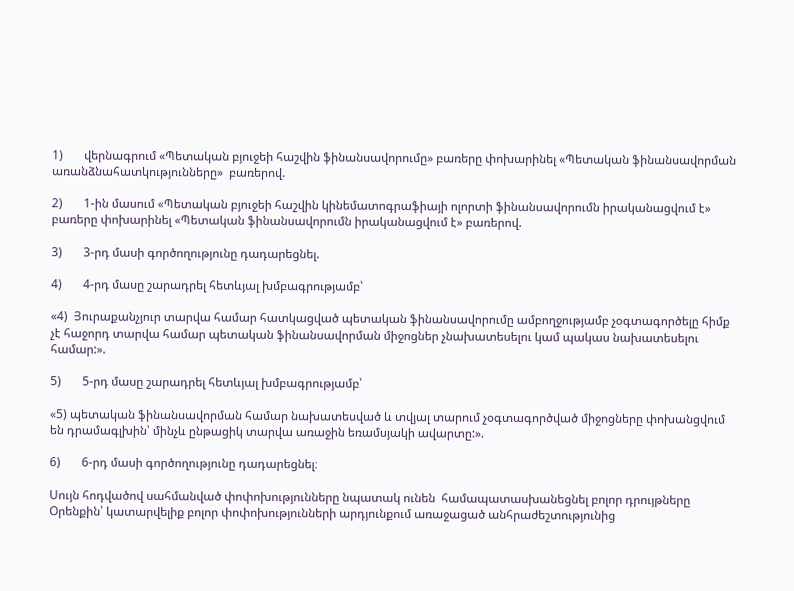1)       վերնագրում «Պետական բյուջեի հաշվին ֆինանսավորումը» բառերը փոխարինել «Պետական ֆինանսավորման առանձնահատկությունները»  բառերով.

2)       1-ին մասում «Պետական բյուջեի հաշվին կինեմատոգրաֆիայի ոլորտի ֆինանսավորումն իրականացվում է» բառերը փոխարինել «Պետական ֆինանսավորումն իրականացվում է» բառերով.

3)       3-րդ մասի գործողությունը դադարեցնել.

4)       4-րդ մասը շարադրել հետևյալ խմբագրությամբ՝

«4)  Յուրաքանչյուր տարվա համար հատկացված պետական ֆինանսավորումը ամբողջությամբ չօգտագործելը հիմք չէ հաջորդ տարվա համար պետական ֆինանսավորման միջոցներ չնախատեսելու կամ պակաս նախատեսելու համար:».

5)       5-րդ մասը շարադրել հետևյալ խմբագրությամբ՝

«5) պետական ֆինանսավորման համար նախատեսված և տվյալ տարում չօգտագործված միջոցները փոխանցվում են դրամագլխին՝ մինչև ընթացիկ տարվա առաջին եռամսյակի ավարտը:».

6)       6-րդ մասի գործողությունը դադարեցնել։

Սույն հոդվածով սահմանված փոփոխությունները նպատակ ունեն  համապատասխանեցնել բոլոր դրույթները Օրենքին՝ կատարվելիք բոլոր փոփոխությունների արդյունքում առաջացած անհրաժեշտությունից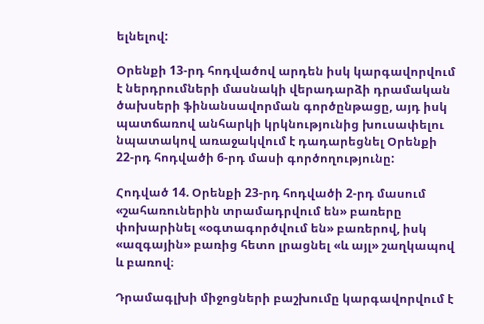ելնելով:

Օրենքի 13-րդ հոդվածով արդեն իսկ կարգավորվում է ներդրումների մասնակի վերադարձի դրամական ծախսերի ֆինանսավորման գործընթացը, այդ իսկ պատճառով անհարկի կրկնությունից խուսափելու նպատակով առաջակվում է դադարեցնել Օրենքի 22-րդ հոդվածի 6-րդ մասի գործողությունը:

Հոդված 14. Օրենքի 23-րդ հոդվածի 2-րդ մասում «շահառուներին տրամադրվում են» բառերը փոխարինել «օգտագործվում են» բառերով, իսկ «ազգային» բառից հետո լրացնել «և այլ» շաղկապով և բառով։

Դրամագլխի միջոցների բաշխումը կարգավորվում է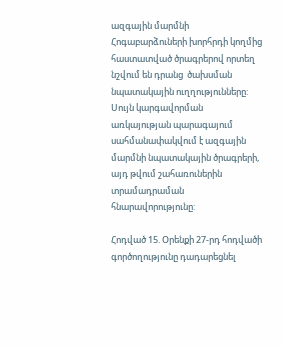ազգային մարմնի Հոգաբարձուների խորհրդի կողմից հաստատված ծրագրերով որտեղ նշվում են դրանց  ծախսման նպատակային ուղղությունները: Սույն կարգավորման առկայության պարագայում սահմանափակվում է ազգային մարմնի նպատակային ծրագրերի, այդ թվում շահառուներին տրամադրաման հնարավորությունը:

Հոդված 15. Օրենքի 27-րդ հոդվածի գործողությունը դադարեցնել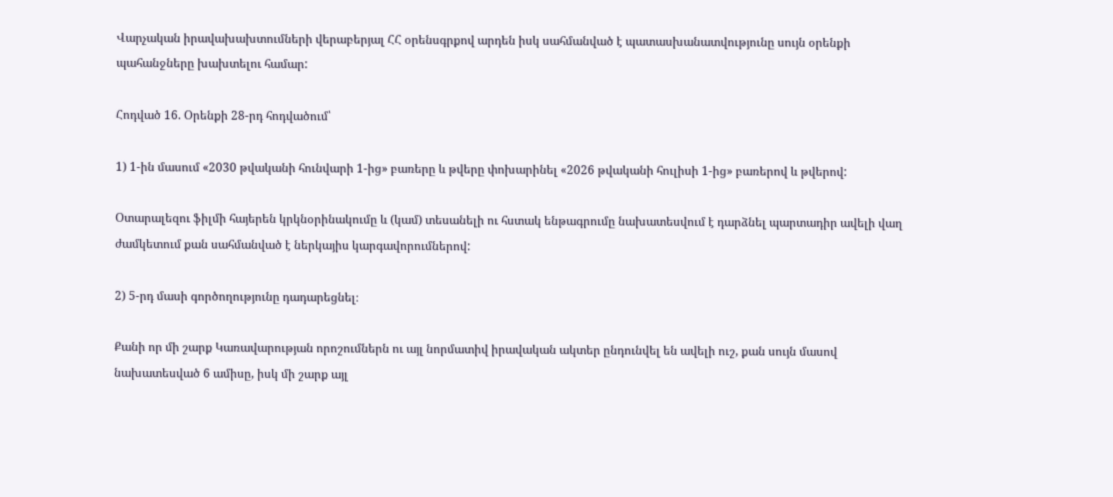Վարչական իրավախախտումների վերաբերյալ ՀՀ օրենսգրքով արդեն իսկ սահմանված է պատասխանատվությունը սույն օրենքի պահանջները խախտելու համար:

Հոդված 16. Օրենքի 28-րդ հոդվածում՝

1) 1-ին մասում «2030 թվականի հունվարի 1-ից» բառերը և թվերը փոխարինել «2026 թվականի հուլիսի 1-ից» բառերով և թվերով:

Օտարալեզու ֆիլմի հայերեն կրկնօրինակումը և (կամ) տեսանելի ու հստակ ենթագրումը նախատեսվում է դարձնել պարտադիր ավելի վաղ ժամկետում քան սահմանված է ներկայիս կարգավորումներով:

2) 5-րդ մասի գործողությունը դադարեցնել։

Քանի որ մի շարք Կառավարության որոշումներն ու այլ նորմատիվ իրավական ակտեր ընդունվել են ավելի ուշ, քան սույն մասով նախատեսված 6 ամիսը, իսկ մի շարք այլ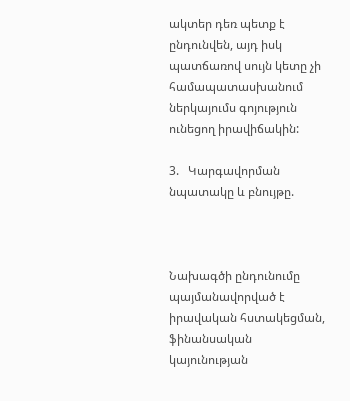ակտեր դեռ պետք է ընդունվեն, այդ իսկ պատճառով սույն կետը չի համապատասխանում ներկայումս գոյություն ունեցող իրավիճակին:

3.   Կարգավորման նպատակը և բնույթը.



Նախագծի ընդունումը պայմանավորված է իրավական հստակեցման, ֆինանսական կայունության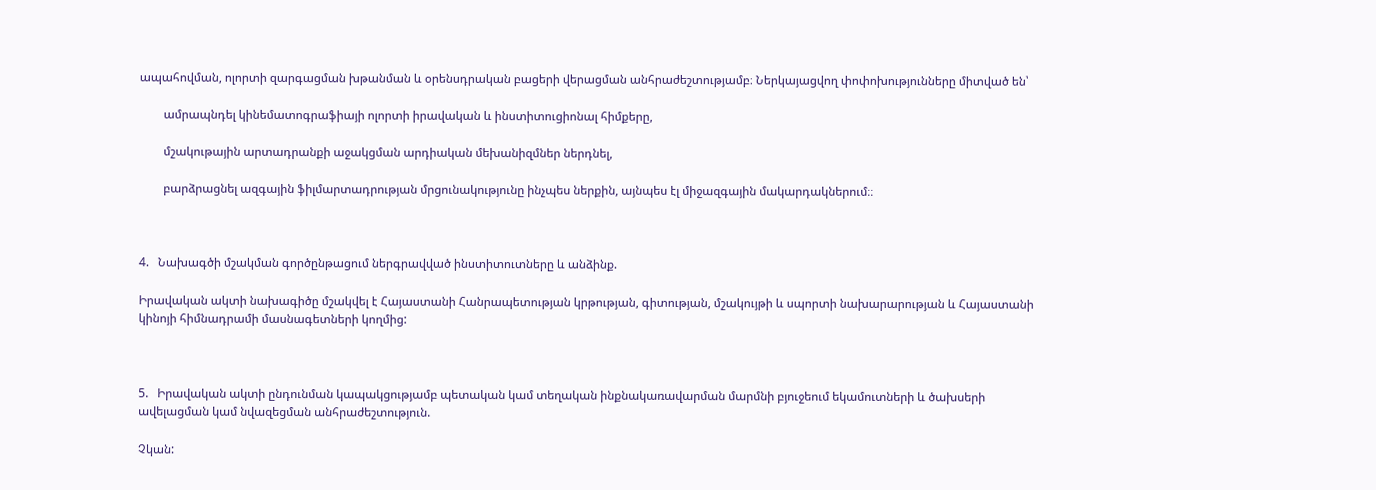ապահովման, ոլորտի զարգացման խթանման և օրենսդրական բացերի վերացման անհրաժեշտությամբ։ Ներկայացվող փոփոխությունները միտված են՝

        ամրապնդել կինեմատոգրաֆիայի ոլորտի իրավական և ինստիտուցիոնալ հիմքերը,

        մշակութային արտադրանքի աջակցման արդիական մեխանիզմներ ներդնել,

        բարձրացնել ազգային ֆիլմարտադրության մրցունակությունը ինչպես ներքին, այնպես էլ միջազգային մակարդակներում։։



4.   Նախագծի մշակման գործընթացում ներգրավված ինստիտուտները և անձինք.

Իրավական ակտի նախագիծը մշակվել է Հայաստանի Հանրապետության կրթության, գիտության, մշակույթի և սպորտի նախարարության և Հայաստանի կինոյի հիմնադրամի մասնագետների կողմից:



5.   Իրավական ակտի ընդունման կապակցությամբ պետական կամ տեղական ինքնակառավարման մարմնի բյուջեում եկամուտների և ծախսերի ավելացման կամ նվազեցման անհրաժեշտություն.

Չկան: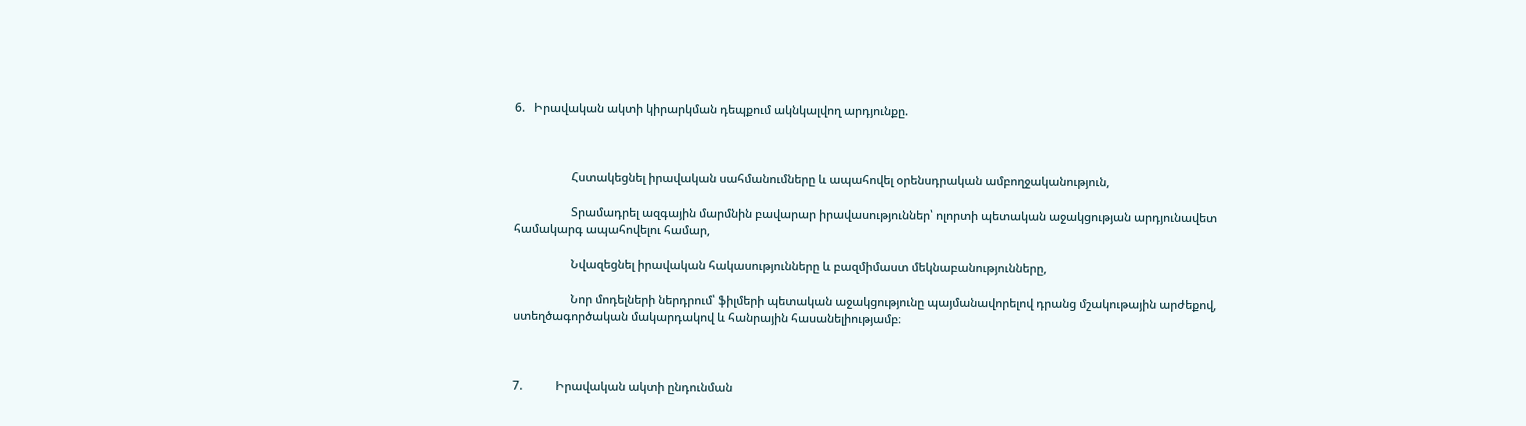6.   Իրավական ակտի կիրարկման դեպքում ակնկալվող արդյունքը.



                   Հստակեցնել իրավական սահմանումները և ապահովել օրենսդրական ամբողջականություն,

                   Տրամադրել ազգային մարմնին բավարար իրավասություններ՝ ոլորտի պետական աջակցության արդյունավետ համակարգ ապահովելու համար,

                   Նվազեցնել իրավական հակասությունները և բազմիմաստ մեկնաբանությունները,

                   Նոր մոդելների ներդրում՝ ֆիլմերի պետական աջակցությունը պայմանավորելով դրանց մշակութային արժեքով, ստեղծագործական մակարդակով և հանրային հասանելիությամբ։



7.           Իրավական ակտի ընդունման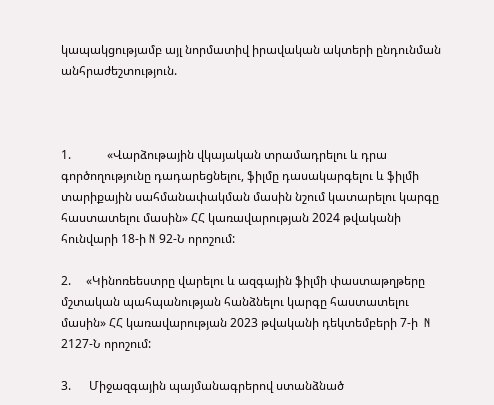կապակցությամբ այլ նորմատիվ իրավական ակտերի ընդունման անհրաժեշտություն.



1.            «Վարձութային վկայական տրամադրելու և դրա գործողությունը դադարեցնելու, ֆիլմը դասակարգելու և ֆիլմի տարիքային սահմանափակման մասին նշում կատարելու կարգը հաստատելու մասին» ՀՀ կառավարության 2024 թվականի հունվարի 18-ի N 92-Ն որոշում:

2.     «Կինոռեեստրը վարելու և ազգային ֆիլմի փաստաթղթերը մշտական պահպանության հանձնելու կարգը հաստատելու մասին» ՀՀ կառավարության 2023 թվականի դեկտեմբերի 7-ի  N 2127-Ն որոշում:

3.      Միջազգային պայմանագրերով ստանձնած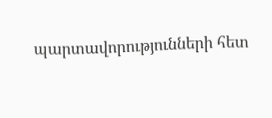պարտավորությունների հետ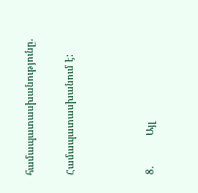համապատասխանությունը.

Համապատասխանում է:



8.          Այլ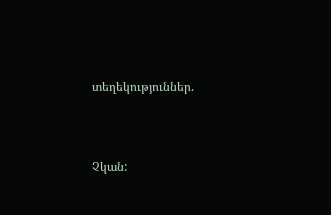տեղեկություններ.



Չկան: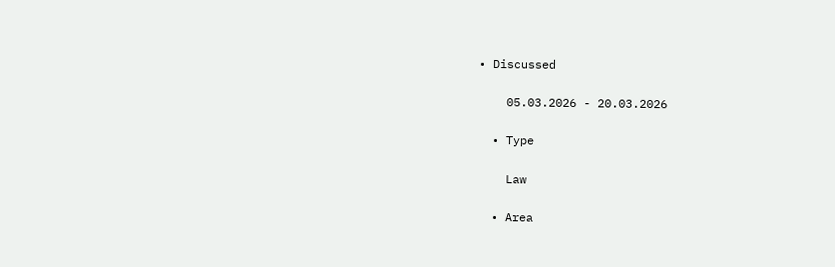• Discussed

    05.03.2026 - 20.03.2026

  • Type

    Law

  • Area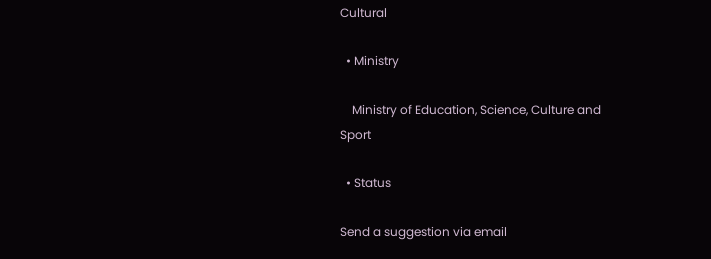Cultural

  • Ministry

    Ministry of Education, Science, Culture and Sport

  • Status

Send a suggestion via email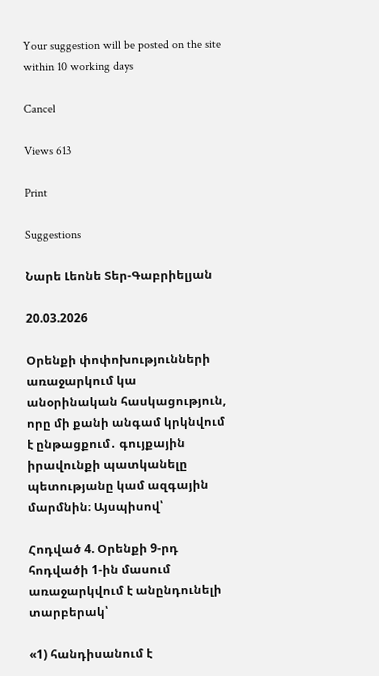Your suggestion will be posted on the site within 10 working days

Cancel

Views 613

Print

Suggestions

Նարե Լեոնե Տեր-Գաբրիելյան

20.03.2026

Օրենքի փոփոխությունների առաջարկում կա անօրինական հասկացություն, որը մի քանի անգամ կրկնվում է ընթացքում․ գույքային իրավունքի պատկանելը պետությանը կամ ազգային մարմնին։ Այսպիսով՝

Հոդված 4. Օրենքի 9-րդ հոդվածի 1-ին մասում առաջարկվում է անընդունելի տարբերակ՝

«1) հանդիսանում է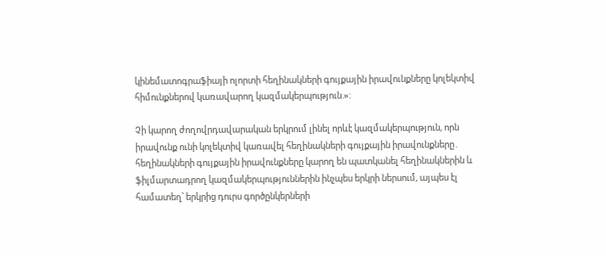կինեմատոգրաֆիայի ոլորտի հեղինակների գույքային իրավունքները կոլեկտիվ հիմունքներով կառավարող կազմակերպություն.»:

Չի կարող ժողովրդավարական երկրում լինել որևէ կազմակերպություն, որն իրավունք ունի կոլեկտիվ կառավել հեղինակների գույքային իրավունքները․ հեղինակների գույքային իրավունքները կարող են պատկանել հեղինակներին և ֆիլմարտադրող կազմակերպություններին ինչպես երկրի ներսում, այպես էլ համատեղ՝ երկրից դուրս գործընկերների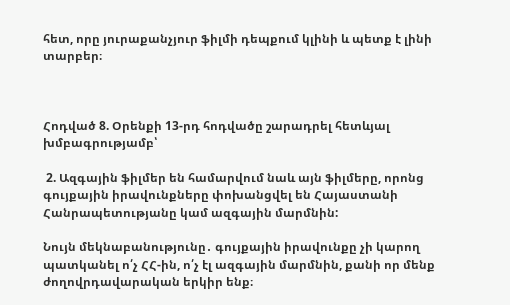հետ, որը յուրաքանչյուր ֆիլմի դեպքում կլինի և պետք է լինի տարբեր։



Հոդված 8. Օրենքի 13-րդ հոդվածը շարադրել հետևյալ խմբագրությամբ՝

 2. Ազգային ֆիլմեր են համարվում նաև այն ֆիլմերը, որոնց գույքային իրավունքները փոխանցվել են Հայաստանի Հանրապետությանը կամ ազգային մարմնին:

Նույն մեկնաբանությունը․ գույքային իրավունքը չի կարող պատկանել ո՛չ ՀՀ-ին, ո՛չ էլ ազգային մարմնին, քանի որ մենք ժողովրդավարական երկիր ենք։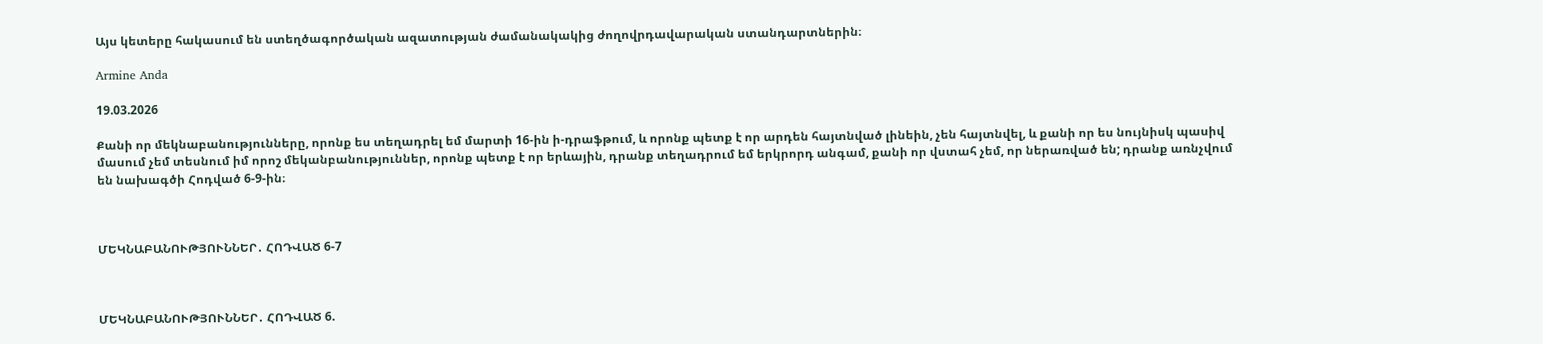Այս կետերը հակասում են ստեղծագործական ազատության ժամանակակից ժողովրդավարական ստանդարտներին։

Armine Anda

19.03.2026

Քանի որ մեկնաբանությունները, որոնք ես տեղադրել եմ մարտի 16-ին ի-դրաֆթում, և որոնք պետք է որ արդեն հայտնված լինեին, չեն հայտնվել, և քանի որ ես նույնիսկ պասիվ մասում չեմ տեսնում իմ որոշ մեկանբանություններ, որոնք պետք է որ երևային, դրանք տեղադրում եմ երկրորդ անգամ, քանի որ վստահ չեմ, որ ներառված են; դրանք առնչվում են նախագծի Հոդված 6-9-ին։



ՄԵԿՆԱԲԱՆՈՒԹՅՈՒՆՆԵՐ․ ՀՈԴՎԱԾ 6-7



ՄԵԿՆԱԲԱՆՈՒԹՅՈՒՆՆԵՐ․ ՀՈԴՎԱԾ 6.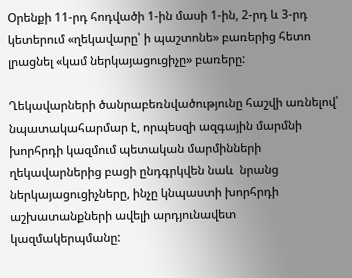Օրենքի 11-րդ հոդվածի 1-ին մասի 1-ին, 2-րդ և 3-րդ կետերում «ղեկավարը՝ ի պաշտոնե» բառերից հետո լրացնել «կամ ներկայացուցիչը» բառերը:

Ղեկավարների ծանրաբեռնվածությունը հաշվի առնելով՝ նպատակահարմար է, որպեսզի ազգային մարմնի խորհրդի կազմում պետական մարմինների ղեկավարներից բացի ընդգրկվեն նաև  նրանց ներկայացուցիչները, ինչը կնպաստի խորհրդի աշխատանքների ավելի արդյունավետ կազմակերպմանը: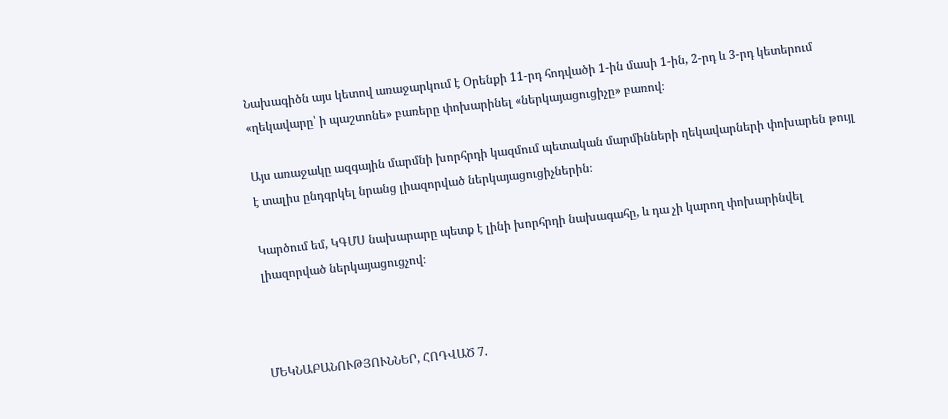Նախագիծն այս կետով առաջարկում է Օրենքի 11-րդ հոդվածի 1-ին մասի 1-ին, 2-րդ և 3-րդ կետերում «ղեկավարը՝ ի պաշտոնե» բառերը փոխարինել «ներկայացուցիչը» բառով։

Այս առաջակը ազգային մարմնի խորհրդի կազմում պետական մարմինների ղեկավարների փոխարեն թույլ է տալիս ընդգրկել նրանց լիազորված ներկայացուցիչներին։

Կարծում եմ, ԿԳՄՍ նախարարը պետք է լինի խորհրդի նախագահը, և դա չի կարող փոխարինվել լիազորված ներկայացուցչով։



ՄԵԿՆԱԲԱՆՈՒԹՅՈՒՆՆԵՐ, ՀՈԴՎԱԾ 7.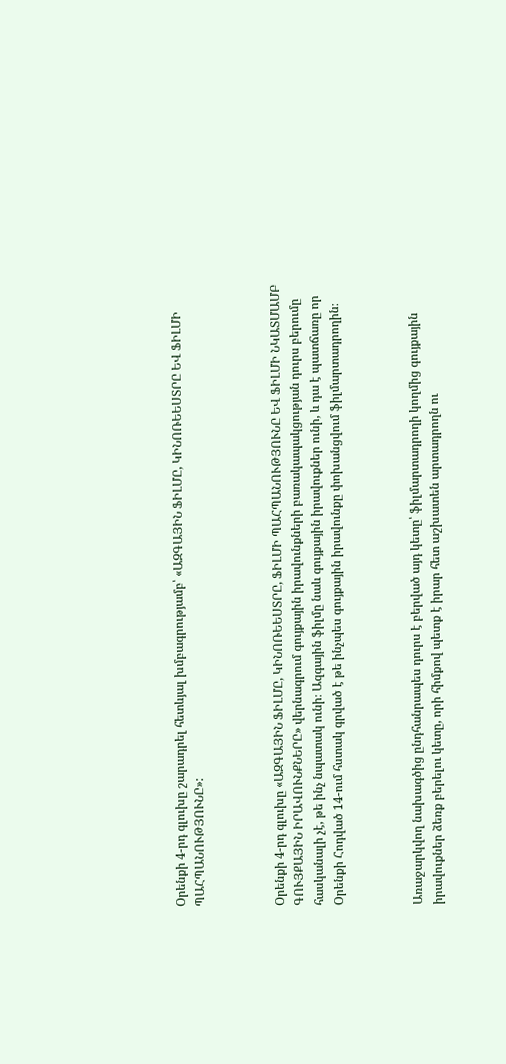Օրենքի 4-րդ գլուխը շարադրել հետևյալ խմբագրությամբ՝ «ԱԶԳԱՅԻՆ ՖԻԼՄԸ, ԿԻՆՈՌԵԵՍՏՐԸ ԵՎ ՖԻԼՄԻ ՊԱՀՊԱՆՈՒԹՅՈՒՆԸ»:



Օրենքի 4-րդ գլուխը «ԱԶԳԱՅԻՆ ՖԻԼՄԸ, ԿԻՆՈՌԵԵՍՏՐԸ, ՖԻԼՄԻ ՊԱՀՊԱՆՈՒԹՅՈՒՆԸ ԵՎ ՖԻԼՄԻ ՆԿԱՏՄԱՄԲ ԳՈՒՅՔԱՅԻՆ ԻՐԱՎՈՒՆՔՆԵՐԸ» վերնագրում գույքային իրավունքների բառակապակցության դուրս բերումը հասկանալի չէ, թե ինչ նպատակ ունի։ Ազգային ֆիլմը նաև գույքային իրավուքներ ունի, և դա է պատճառը որ Օրենքի Հոդված 14-ում հստակ գրված է թե ինչպես գույքային իրավունքը փոխանցվում ֆիլմարտադրողին։



Առաջարկվող նախագծից ընդհանրապես դուրս է բերված այդ կետը՝ ֆիլմարտադրողի կողմից գույքային իրավուքներ ձեռք բերելու կետը, որի հիմքով պետք է իրար հետ աշխատեն արտադրողն ու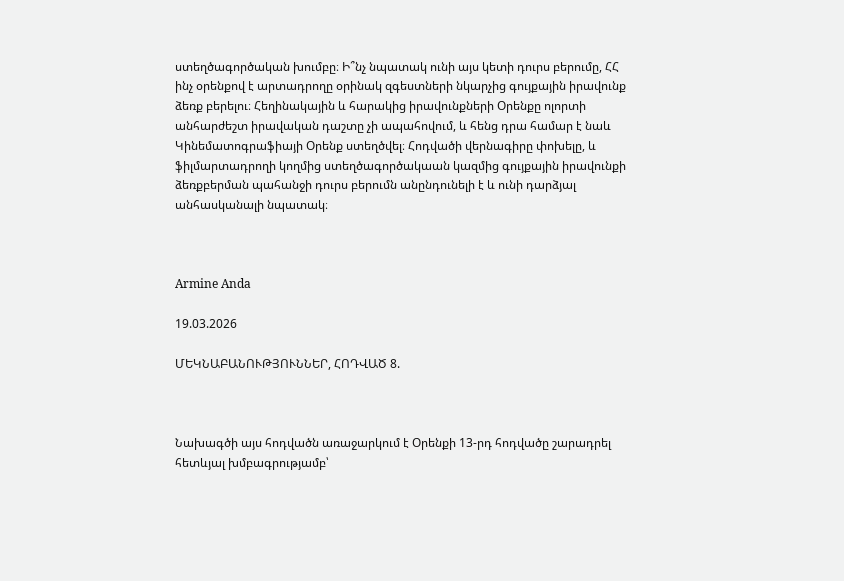ստեղծագործական խումբը։ Ի՞նչ նպատակ ունի այս կետի դուրս բերումը, ՀՀ ինչ օրենքով է արտադրողը օրինակ զգեստների նկարչից գույքային իրավունք ձեռք բերելու։ Հեղինակային և հարակից իրավունքների Օրենքը ոլորտի անհարժեշտ իրավական դաշտը չի ապահովում, և հենց դրա համար է նաև Կինեմատոգրաֆիայի Օրենք ստեղծվել։ Հոդվածի վերնագիրը փոխելը, և ֆիլմարտադրողի կողմից ստեղծագործակաան կազմից գույքային իրավունքի ձեռքբերման պահանջի դուրս բերումն անընդունելի է և ունի դարձյալ անհասկանալի նպատակ։



Armine Anda

19.03.2026

ՄԵԿՆԱԲԱՆՈՒԹՅՈՒՆՆԵՐ, ՀՈԴՎԱԾ 8.



Նախագծի այս հոդվածն առաջարկում է Օրենքի 13-րդ հոդվածը շարադրել հետևյալ խմբագրությամբ՝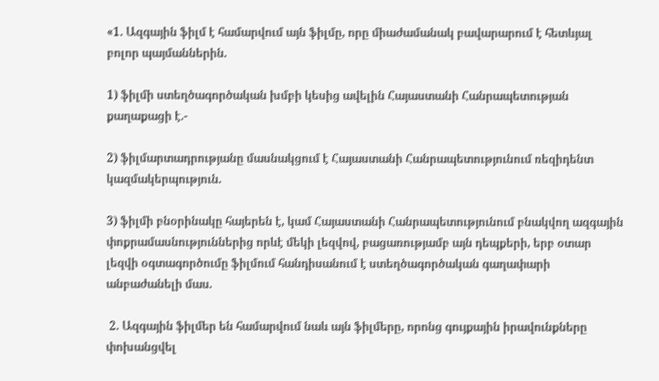«1. Ազգային ֆիլմ է համարվում այն ֆիլմը, որը միաժամանակ բավարարում է հետևյալ բոլոր պայմաններին.

1) ֆիլմի ստեղծագործական խմբի կեսից ավելին Հայաստանի Հանրապետության քաղաքացի է.-

2) ֆիլմարտադրությանը մասնակցում է Հայաստանի Հանրապետությունում ռեզիդենտ կազմակերպություն.

3) ֆիլմի բնօրինակը հայերեն է, կամ Հայաստանի Հանրապետությունում բնակվող ազգային փոքրամասնություններից որևէ մեկի լեզվով, բացառությամբ այն դեպքերի, երբ օտար լեզվի օգտագործումը ֆիլմում հանդիսանում է ստեղծագործական գաղափարի անբաժանելի մաս.

 2. Ազգային ֆիլմեր են համարվում նաև այն ֆիլմերը, որոնց գույքային իրավունքները փոխանցվել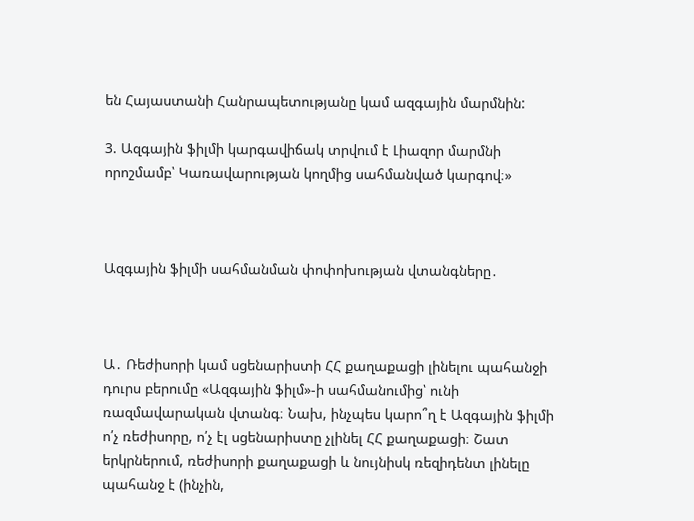են Հայաստանի Հանրապետությանը կամ ազգային մարմնին:

3. Ազգային ֆիլմի կարգավիճակ տրվում է Լիազոր մարմնի որոշմամբ՝ Կառավարության կողմից սահմանված կարգով։»



Ազգային ֆիլմի սահմանման փոփոխության վտանգները․



Ա․ Ռեժիսորի կամ սցենարիստի ՀՀ քաղաքացի լինելու պահանջի դուրս բերումը «Ազգային ֆիլմ»-ի սահմանումից՝ ունի ռազմավարական վտանգ։ Նախ, ինչպես կարո՞ղ է Ազգային ֆիլմի ո՛չ ռեժիսորը, ո՛չ էլ սցենարիստը չլինել ՀՀ քաղաքացի։ Շատ երկրներում, ռեժիսորի քաղաքացի և նույնիսկ ռեզիդենտ լինելը պահանջ է (ինչին,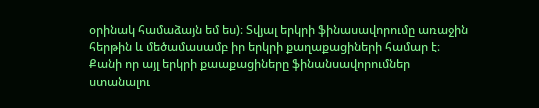օրինակ համաձայն եմ ես)։ Տվյալ երկրի ֆինասավորումը առաջին հերթին և մեծամասամբ իր երկրի քաղաքացիների համար է։ Քանի որ այլ երկրի քաաքացիները ֆինանսավորումներ ստանալու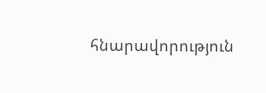հնարավորություն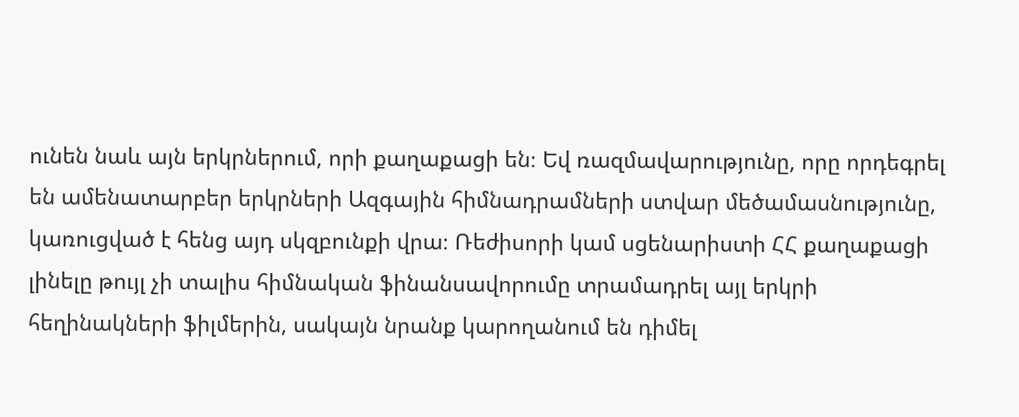ունեն նաև այն երկրներում, որի քաղաքացի են։ Եվ ռազմավարությունը, որը որդեգրել են ամենատարբեր երկրների Ազգային հիմնադրամների ստվար մեծամասնությունը, կառուցված է հենց այդ սկզբունքի վրա։ Ռեժիսորի կամ սցենարիստի ՀՀ քաղաքացի լինելը թույլ չի տալիս հիմնական ֆինանսավորումը տրամադրել այլ երկրի հեղինակների ֆիլմերին, սակայն նրանք կարողանում են դիմել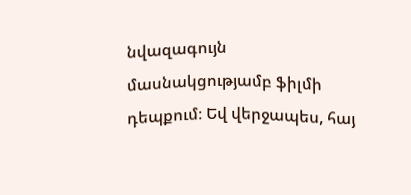նվազագույն մասնակցությամբ ֆիլմի դեպքում։ Եվ վերջապես, հայ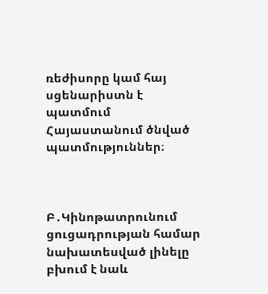ռեժիսորը կամ հայ սցենարիստն է պատմում Հայաստանում ծնված պատմություններ։



Բ․Կինոթատրունում ցուցադրության համար նախատեսված լինելը բխում է նաև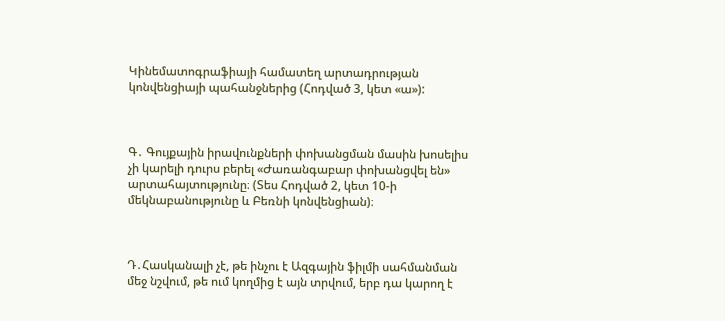Կինեմատոգրաֆիայի համատեղ արտադրության կոնվենցիայի պահանջներից (Հոդված 3, կետ «ա»):



Գ․ Գույքային իրավունքների փոխանցման մասին խոսելիս չի կարելի դուրս բերել «Ժառանգաբար փոխանցվել են» արտահայտությունը։ (Տես Հոդված 2, կետ 10-ի մեկնաբանությունը և Բեռնի կոնվենցիան)։



Դ․Հասկանալի չէ, թե ինչու է Ազգային ֆիլմի սահմանման մեջ նշվում, թե ում կողմից է այն տրվում, երբ դա կարող է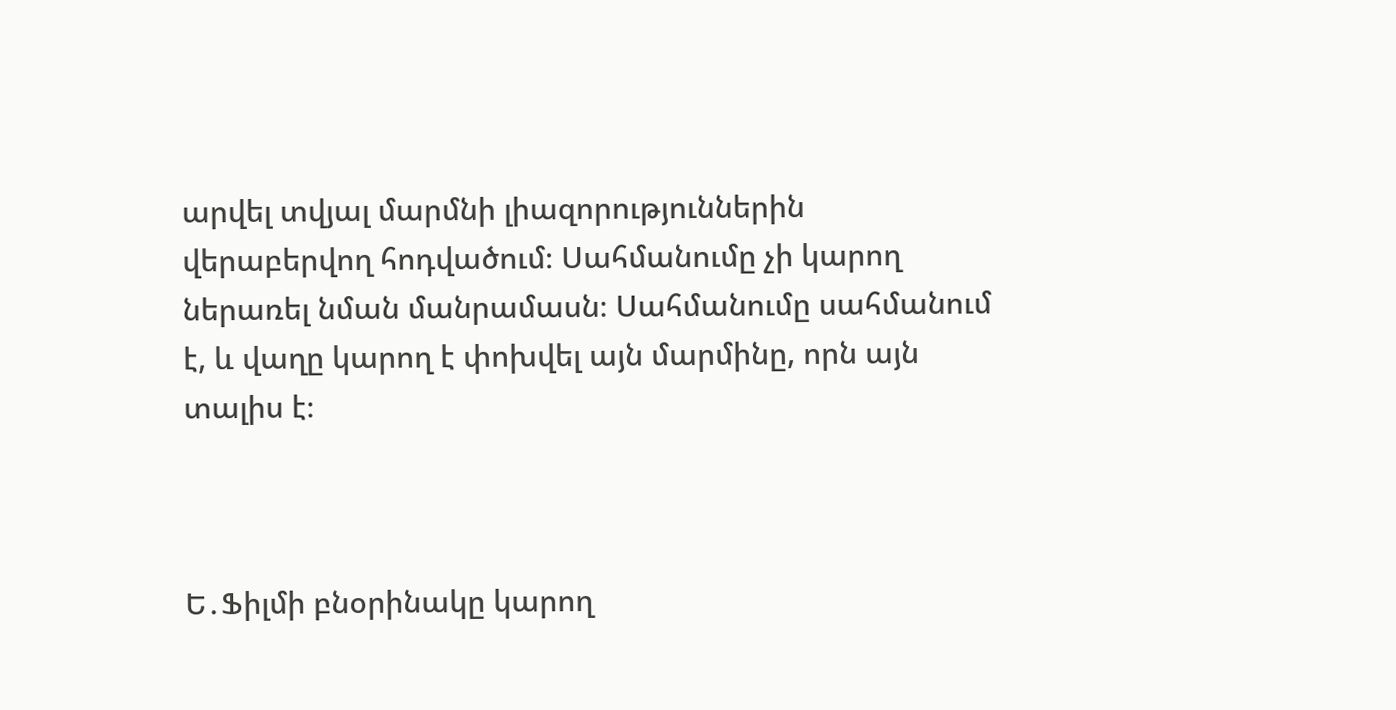արվել տվյալ մարմնի լիազորություններին վերաբերվող հոդվածում։ Սահմանումը չի կարող ներառել նման մանրամասն։ Սահմանումը սահմանում է, և վաղը կարող է փոխվել այն մարմինը, որն այն տալիս է։



Ե․Ֆիլմի բնօրինակը կարող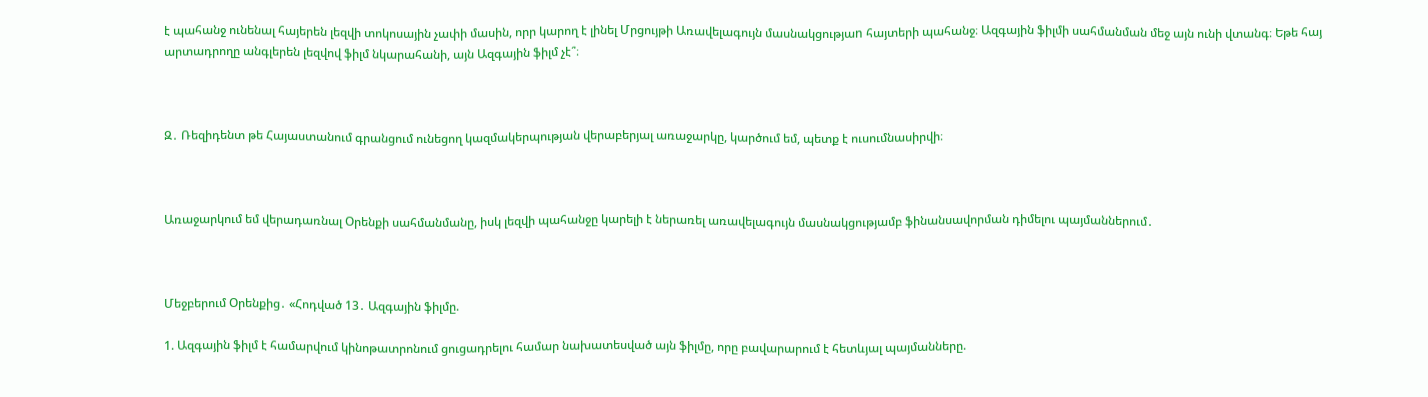է պահանջ ունենալ հայերեն լեզվի տոկոսային չափի մասին, որր կարող է լինել Մրցույթի Առավելագույն մասնակցությաn հայտերի պահանջ։ Ազգային ֆիլմի սահմանման մեջ այն ունի վտանգ։ Եթե հայ արտադրողը անգլերեն լեզվով ֆիլմ նկարահանի, այն Ազգային ֆիլմ չէ՞։



Զ․ Ռեզիդենտ թե Հայաստանում գրանցում ունեցող կազմակերպության վերաբերյալ առաջարկը, կարծում եմ, պետք է ուսումնասիրվի։



Առաջարկում եմ վերադառնալ Օրենքի սահմանմանը, իսկ լեզվի պահանջը կարելի է ներառել առավելագույն մասնակցությամբ ֆինանսավորման դիմելու պայմաններում․



Մեջբերում Օրենքից․ «Հոդված 13․ Ազգային ֆիլմը.

1. Ազգային ֆիլմ է համարվում կինոթատրոնում ցուցադրելու համար նախատեսված այն ֆիլմը, որը բավարարում է հետևյալ պայմանները.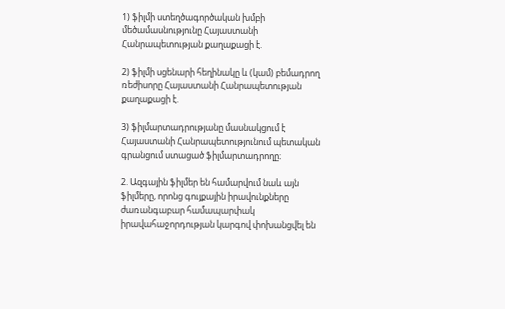1) ֆիլմի ստեղծագործական խմբի մեծամասնությունը Հայաստանի Հանրապետության քաղաքացի է.

2) ֆիլմի սցենարի հեղինակը և (կամ) բեմադրող ռեժիսորը Հայաստանի Հանրապետության քաղաքացի է.

3) ֆիլմարտադրությանը մասնակցում է Հայաստանի Հանրապետությունում պետական գրանցում ստացած ֆիլմարտադրողը։

2. Ազգային ֆիլմեր են համարվում նաև այն ֆիլմերը, որոնց գույքային իրավունքները ժառանգաբար համապարփակ իրավահաջորդության կարգով փոխանցվել են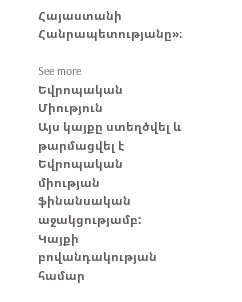Հայաստանի Հանրապետությանը»։

See more
Եվրոպական Միություն
Այս կայքը ստեղծվել և թարմացվել է Եվրոպական միության ֆինանսական աջակցությամբ: Կայքի բովանդակության համար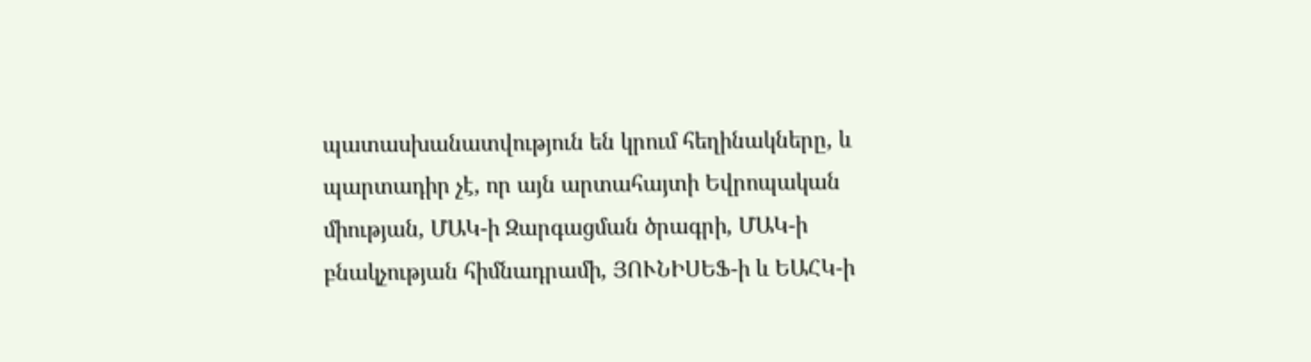պատասխանատվություն են կրում հեղինակները, և պարտադիր չէ, որ այն արտահայտի Եվրոպական միության, ՄԱԿ-ի Զարգացման ծրագրի, ՄԱԿ-ի բնակչության հիմնադրամի, ՅՈՒՆԻՍԵՖ-ի և ԵԱՀԿ-ի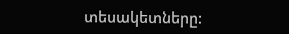տեսակետները: